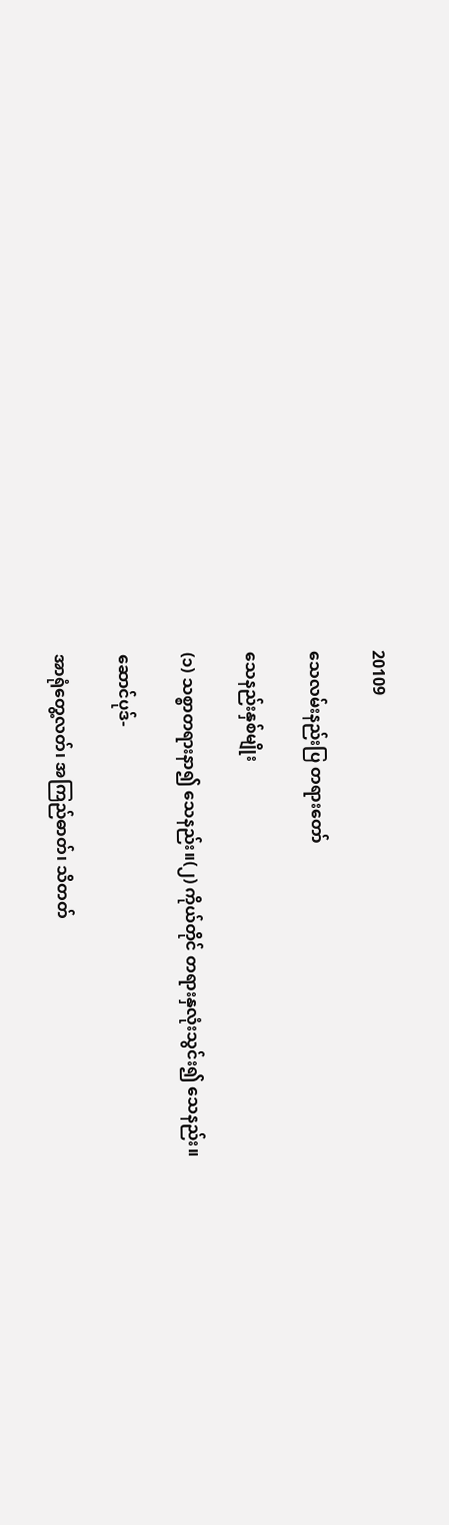20109

သေလမ်းနည်းပြ တရားတော်

သေနည်းနှစ်မျိုး

(၁) သစ္စာတရားနာ၍ သေနည်း။(၂) ကိုယ်တိုင် တရားနှလုံးသွင်း၍ သေနည်း။

ဆောင်ပုဒ်-

အာရုံတွေ့လတ်၊ အကြည်ဓာတ်၊ သိတတ်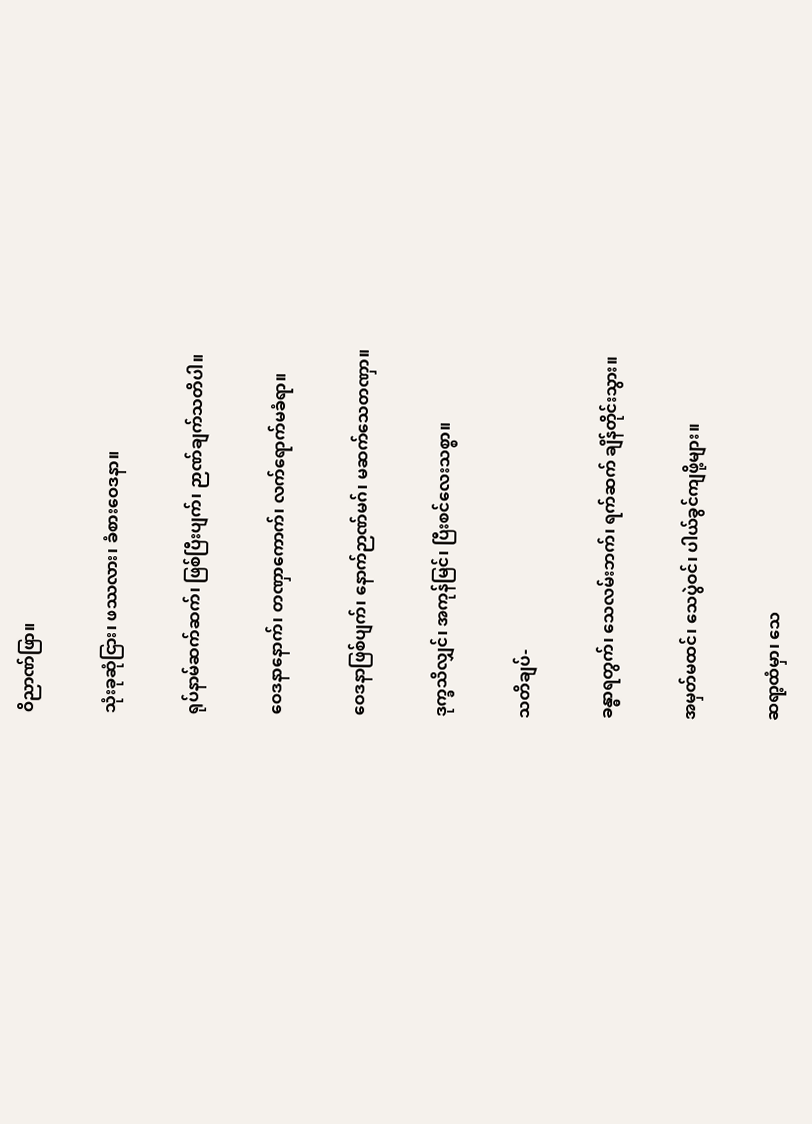ဝိညာဏ်ဖြာ။

သုံးခုဆုံငြား၊ ဖဿလား၊ ခံစားဝေဒနာ။

ရုပ်နာမ်ဆက်ဆက်၊ ဖြစ်ပြီးပျက်၊ ဉာဏ်ချက်သတိပါ။

ဝေဒနာနောက်၊ တဏှာကောက်၊ လက်ရောက်မခံရာ။

ဝေဒနာဖြစ်ပျက်၊ နောက်ဉာဏ်မဂ်၊ မဆက်သေတဏှာ။

ဒုက္ခသိလျှင်၊ အကုန်မြင်၊ ပြီးစင်လေးသစ္စာ။

သတိချပ်-

ခန္ဓာရတွက်၊ သေလမ်းဘက်၊ ရက်ဆက် ချိန်တိုင်းသွား။

အမှတ်မထင်၊ သေပွဲဝင်၊ ပါယ်ခွင်ကျဖို့များ။

ဆရာ့ထံမှာ၊ သေ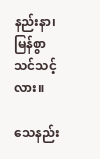နည်းနာ၊ မြန်စွာသင်သင့်လား။

သေနည်း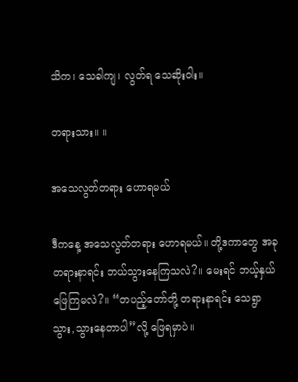သိက၊ သေခါကျ၊ လွတ်ရ သေဆိုးဝါး။

တရားသား။ ။

အသေလွတ်တရား ဟောရမယ်

ဒီကနေ့ အသေလွတ်တရား ဟောရမယ်။ တို့ဒကာတွေ အခုတရားနာရင်း ဘယ်သွားနေကြသလဲ?။ မေးရင် ဘယ့်နှယ်ဖြေကြမလဲ?။ “တပည့်တော်တို့ တရားနာရင်း သေရွာ သွား,သွားနေတာပါ”လို့ ဖြေရမှာပဲ။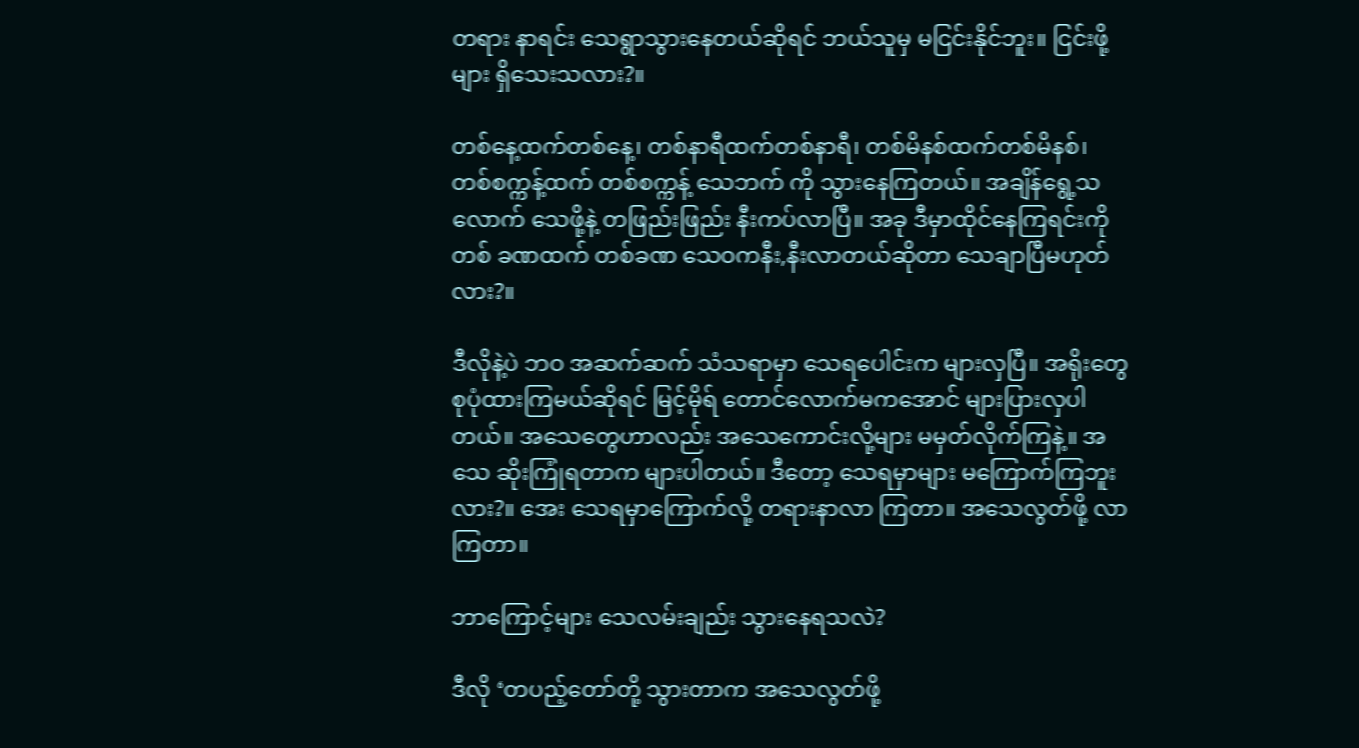တရား နာရင်း သေရွာသွားနေတယ်ဆိုရင် ဘယ်သူမှ မငြင်းနိုင်ဘူး။ ငြင်းဖို့များ ရှိသေးသလား?။

တစ်နေ့ထက်တစ်နေ့၊ တစ်နာရီထက်တစ်နာရီ၊ တစ်မိနစ်ထက်တစ်မိနစ်၊ တစ်စက္ကန့်ထက် တစ်စက္ကန့် သေဘက် ကို သွားနေကြတယ်။ အချိန်ရွေ့သလောက် သေဖို့နဲ့ တဖြည်းဖြည်း နီးကပ်လာပြီ။ အခု ဒီမှာထိုင်နေကြရင်းကို တစ် ခဏထက် တစ်ခဏ သေဝကနီး,နီးလာတယ်ဆိုတာ သေချာပြီမဟုတ်လား?။

ဒီလိုနဲ့ပဲ ဘဝ အဆက်ဆက် သံသရာမှာ သေရပေါင်းက များလှပြီ။ အရိုးတွေ စုပုံထားကြမယ်ဆိုရင် မြင့်မိုရ် တောင်လောက်မကအောင် များပြားလှပါတယ်။ အသေတွေဟာလည်း အသေကောင်းလို့များ မမှတ်လိုက်ကြနဲ့။ အသေ ဆိုးကြုံရတာက များပါတယ်။ ဒီတော့ သေရမှာများ မကြောက်ကြဘူးလား?။ အေး သေရမှာကြောက်လို့ တရားနာလာ ကြတာ။ အသေလွတ်ဖို့ လာကြတာ။

ဘာကြောင့်များ သေလမ်းချည်း သွားနေရသလဲ?

ဒီလို ‘တပည့်တော်တို့ သွားတာက အသေလွတ်ဖို့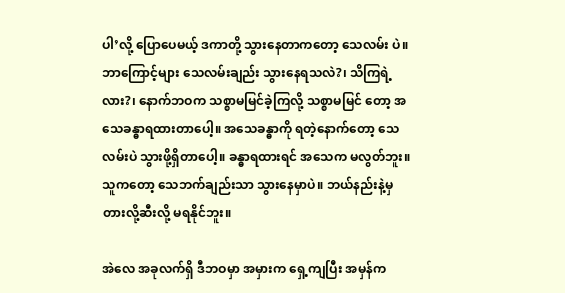ပါ’လို့ ပြောပေမယ့် ဒကာတို့ သွားနေတာကတော့ သေလမ်း ပဲ။ ဘာကြောင့်များ သေလမ်းချည်း သွားနေရသလဲ?၊ သိကြရဲ့လား?၊ နောက်ဘဝက သစ္စာမမြင်ခဲ့ကြလို့ သစ္စာမမြင် တော့ အသေခန္ဓာရထားတာပေါ့။ အသေခန္ဓာကို ရတဲ့နောက်တော့ သေလမ်းပဲ သွားဖို့ရှိတာပေါ့။ ခန္ဓာရထားရင် အသေက မလွတ်ဘူး။ သူကတော့ သေဘက်ချည်းသာ သွားနေမှာပဲ။ ဘယ်နည်းနဲ့မှ တားလို့ဆီးလို့ မရနိုင်ဘူး။

အဲလေ အခုလက်ရှိ ဒီဘဝမှာ အမှားက ရှေ့ကျပြီး အမှန်က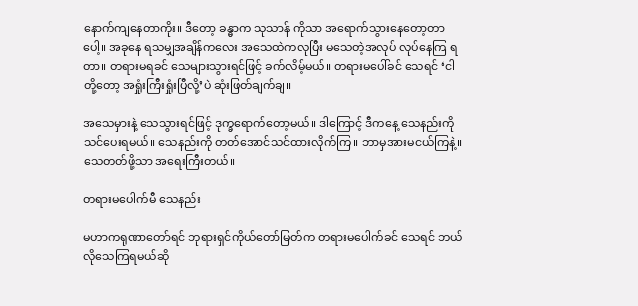နောက်ကျနေတာကိုး။ ဒီတော့ ခန္ဓာက သုသာန် ကိုသာ အရောက်သွားနေတော့တာပေါ့။ အခုနေ ရသမျှအချိန်ကလေး အသေထဲကလုပြီး မသေတဲ့အလုပ် လုပ်နေကြ ရတာ။ တရားမရခင် သေများသွားရင်ဖြင့် ခက်လိမ့်မယ်။ တရားမပေါ်ခင် သေရင် ‘ငါတို့တော့ အရှုံးကြီးရှုံးပြီလို့’ပဲ ဆုံးဖြတ်ချက်ချ။

အသေမှားနဲ့ သေသွားရင်ဖြင့် ဒုက္ခရောက်တော့မယ်။ ဒါကြောင့် ဒီကနေ့ သေနည်းကို သင်ပေးရမယ်။ သေနည်းကို တတ်အောင်သင်ထားလိုက်ကြ။ ဘာမှအားမငယ်ကြနဲ့။ သေတတ်ဖို့သာ အရေးကြီးတယ်။

တရားမပေါက်မီ သေနည်း

မဟာကရုဏာတော်ရင် ဘုရားရှင်ကိုယ်တော်မြတ်က တရားမပေါက်ခင် သေရင် ဘယ်လိုသေကြရမယ်ဆို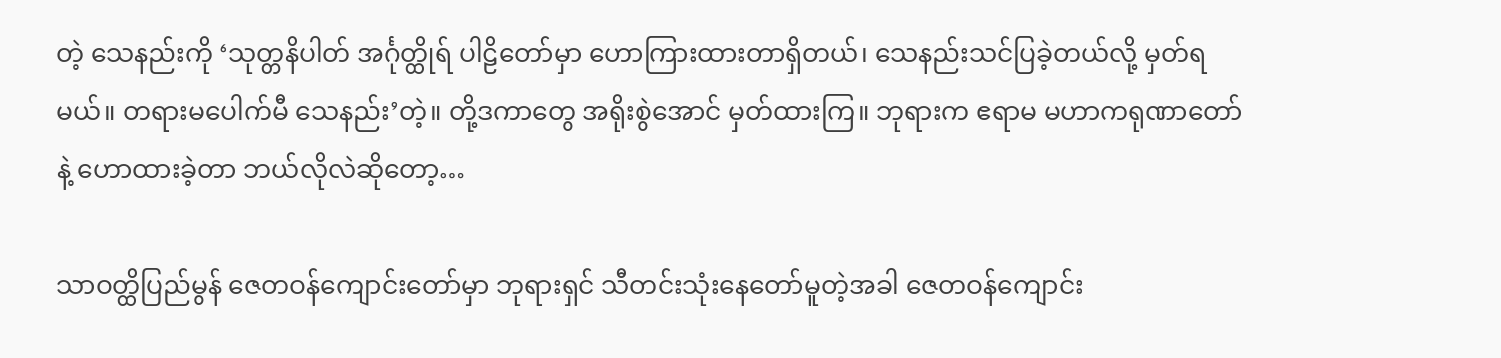တဲ့ သေနည်းကို ‘သုတ္တနိပါတ် အင်္ဂုတ္ထိုရ် ပါဠိတော်မှာ ဟောကြားထားတာရှိတယ်၊ သေနည်းသင်ပြခဲ့တယ်လို့ မှတ်ရမယ်။ တရားမပေါက်မီ သေနည်း’တဲ့။ တို့ဒကာတွေ အရိုးစွဲအောင် မှတ်ထားကြ။ ဘုရားက ဧရာမ မဟာကရုဏာတော်နဲ့ ဟောထားခဲ့တာ ဘယ်လိုလဲဆိုတော့…

သာဝတ္ထိပြည်မွန် ဇေတဝန်ကျောင်းတော်မှာ ဘုရားရှင် သီတင်းသုံးနေတော်မူတဲ့အခါ ဇေတဝန်ကျောင်း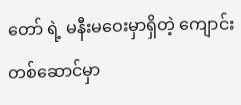တော် ရဲ့ မနီးမဝေးမှာရှိတဲ့ ကျောင်းတစ်ဆောင်မှာ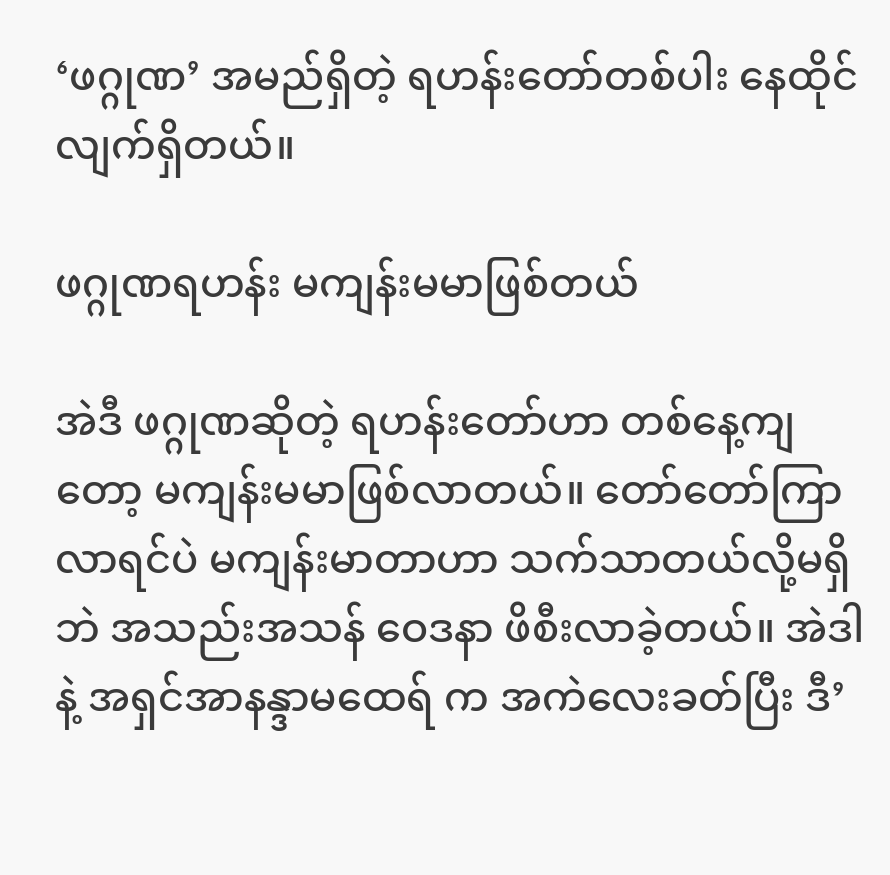‘ဖဂ္ဂုဏ’ အမည်ရှိတဲ့ ရဟန်းတော်တစ်ပါး နေထိုင်လျက်ရှိတယ်။

ဖဂ္ဂုဏရဟန်း မကျန်းမမာဖြစ်တယ်

အဲဒီ ဖဂ္ဂုဏဆိုတဲ့ ရဟန်းတော်ဟာ တစ်နေ့ကျတော့ မကျန်းမမာဖြစ်လာတယ်။ တော်တော်ကြာလာရင်ပဲ မကျန်းမာတာဟာ သက်သာတယ်လို့မရှိဘဲ အသည်းအသန် ဝေဒနာ ဖိစီးလာခဲ့တယ်။ အဲဒါနဲ့ အရှင်အာနန္ဒာမထေရ် က အကဲလေးခတ်ပြီး ဒီ’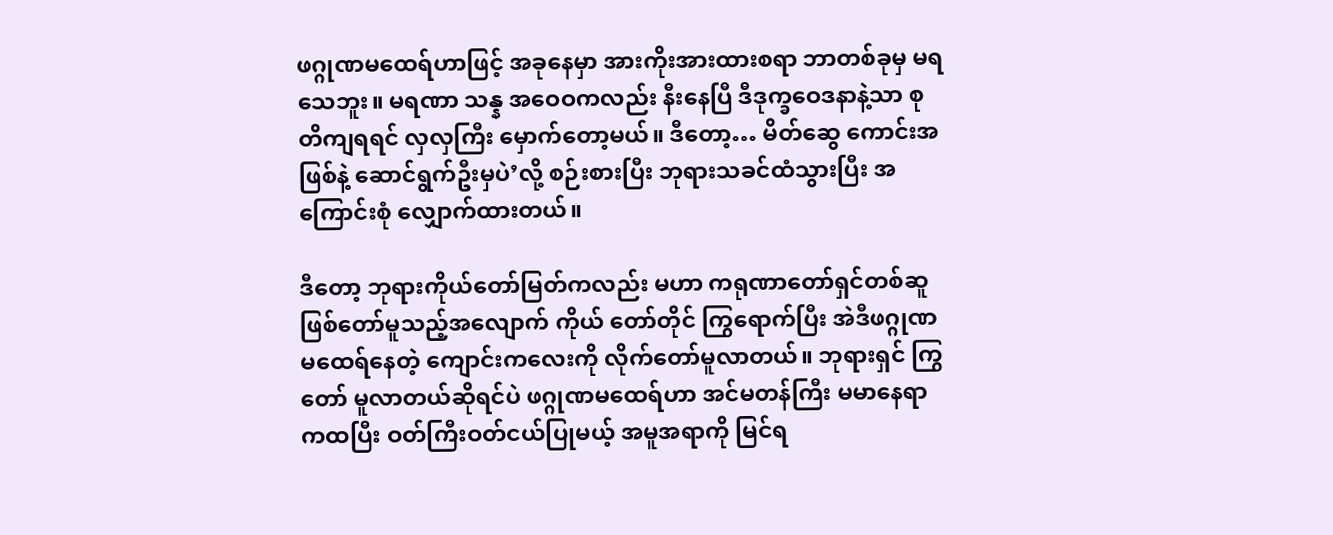ဖဂ္ဂုဏမထေရ်ဟာဖြင့် အခုနေမှာ အားကိုးအားထားစရာ ဘာတစ်ခုမှ မရသေဘူး။ မရဏာ သန္န အဝေဝကလည်း နီးနေပြီ ဒီဒုက္ခဝေဒနာနဲ့သာ စုတိကျရရင် လှလှကြီး မှောက်တော့မယ်။ ဒီတော့… မိတ်ဆွေ ကောင်းအဖြစ်နဲ့ ဆောင်ရွက်ဦးမှပဲ’လို့ စဉ်းစားပြီး ဘုရားသခင်ထံသွားပြီး အကြောင်းစုံ လျှောက်ထားတယ်။

ဒီတော့ ဘုရားကိုယ်တော်မြတ်ကလည်း မဟာ ကရုဏာတော်ရှင်တစ်ဆူ ဖြစ်တော်မူသည့်အလျောက် ကိုယ် တော်တိုင် ကြွရောက်ပြီး အဲဒီဖဂ္ဂုဏ မထေရ်နေတဲ့ ကျောင်းကလေးကို လိုက်တော်မူလာတယ်။ ဘုရားရှင် ကြွတော် မူလာတယ်ဆိုရင်ပဲ ဖဂ္ဂုဏမထေရ်ဟာ အင်မတန်ကြီး မမာနေရာကထပြီး ဝတ်ကြီးဝတ်ငယ်ပြုမယ့် အမူအရာကို မြင်ရ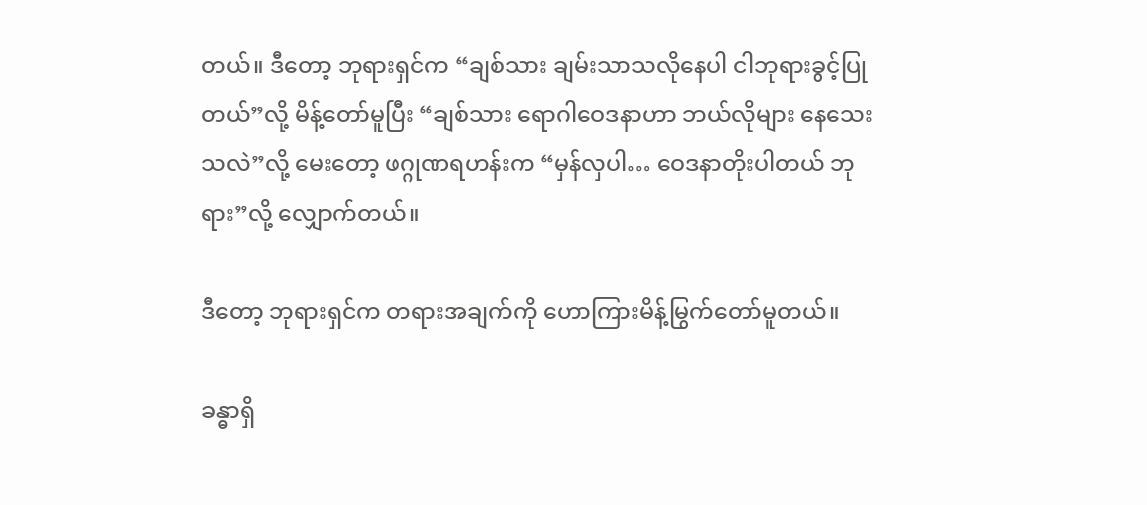တယ်။ ဒီတော့ ဘုရားရှင်က “ချစ်သား ချမ်းသာသလိုနေပါ ငါဘုရားခွင့်ပြုတယ်”လို့ မိန့်တော်မူပြီး “ချစ်သား ရောဂါဝေဒနာဟာ ဘယ်လိုများ နေသေးသလဲ”လို့ မေးတော့ ဖဂ္ဂုဏရဟန်းက “မှန်လှပါ… ဝေဒနာတိုးပါတယ် ဘုရား”လို့ လျှောက်တယ်။

ဒီတော့ ဘုရားရှင်က တရားအချက်ကို ဟောကြားမိန့်မြွက်တော်မူတယ်။

ခန္ဓာရှိ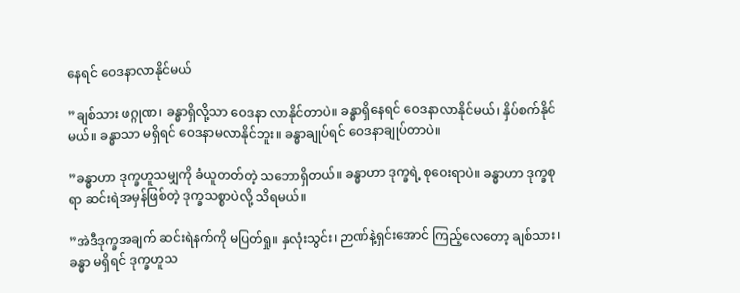နေရင် ဝေဒနာလာနိုင်မယ်

”ချစ်သား ဖဂ္ဂုဏ၊ ခန္ဓာရှိလို့သာ ဝေဒနာ လာနိုင်တာပဲ။ ခန္ဓာရှိနေရင် ဝေဒနာလာနိုင်မယ်၊ နှိပ်စက်နိုင်မယ်။ ခန္ဓာသာ မရှိရင် ဝေဒနာမလာနိုင်ဘူး။ ခန္ဓာချုပ်ရင် ဝေဒနာချုပ်တာပဲ။

”ခန္ဓာဟာ ဒုက္ခဟူသမျှကို ခံယူတတ်တဲ့ သဘောရှိတယ်။ ခန္ဓာဟာ ဒုက္ခရဲ့ စုဝေးရာပဲ။ ခန္ဓာဟာ ဒုက္ခစုရာ ဆင်းရဲအမှန်ဖြစ်တဲ့ ဒုက္ခသစ္စာပဲလို့ သိရမယ်။

”အဲဒီဒုက္ခအချက် ဆင်းရဲနက်ကို မပြတ်ရှု။ နှလုံးသွင်း၊ ဉာဏ်နဲ့ရှင်းအောင် ကြည့်လေတော့ ချစ်သား၊ ခန္ဓာ မရှိရင် ဒုက္ခဟူသ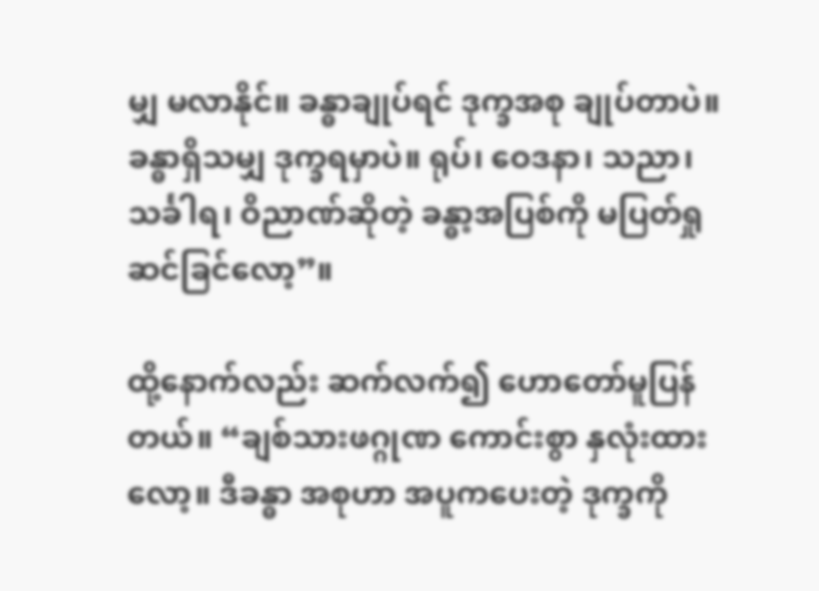မျှ မလာနိုင်။ ခန္ဓာချုပ်ရင် ဒုက္ခအစု ချုပ်တာပဲ။ ခန္ဓာရှိသမျှ ဒုက္ခရမှာပဲ။ ရုပ်၊ ဝေဒနာ၊ သညာ၊ သင်္ခါရ၊ ဝိညာဏ်ဆိုတဲ့ ခန္ဓာ့အပြစ်ကို မပြတ်ရှု ဆင်ခြင်လော့”။

ထို့နောက်လည်း ဆက်လက်၍ ဟောတော်မူပြန်တယ်။ “ချစ်သားဖဂ္ဂုဏ ကောင်းစွာ နှလုံးထားလော့။ ဒီခန္ဓာ အစုဟာ အပူကပေးတဲ့ ဒုက္ခကို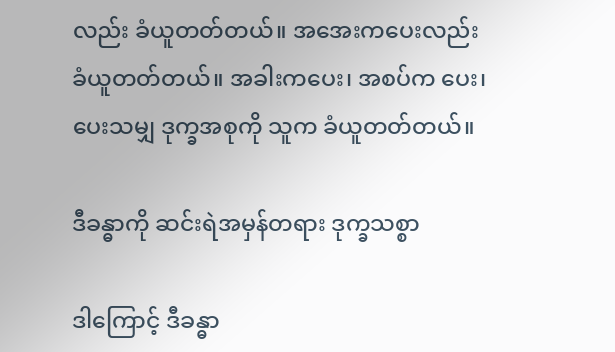လည်း ခံယူတတ်တယ်။ အအေးကပေးလည်း ခံယူတတ်တယ်။ အခါးကပေး၊ အစပ်က ပေး၊ ပေးသမျှ ဒုက္ခအစုကို သူက ခံယူတတ်တယ်။

ဒီခန္ဓာကို ဆင်းရဲအမှန်တရား ဒုက္ခသစ္စာ

ဒါကြောင့် ဒီခန္ဓာ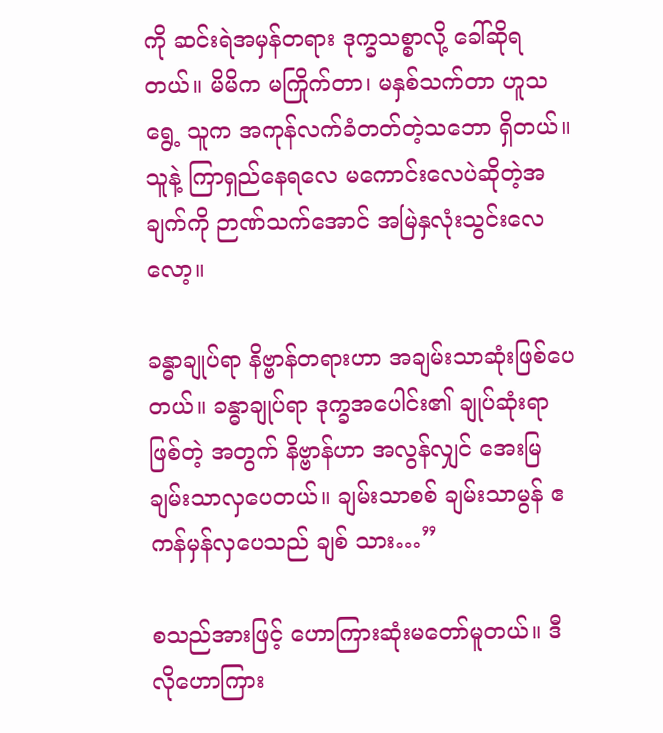ကို ဆင်းရဲအမှန်တရား ဒုက္ခသစ္စာလို့ ခေါ်ဆိုရတယ်။ မိမိက မကြိုက်တာ၊ မနှစ်သက်တာ ဟူသရွေ့ သူက အကုန်လက်ခံတတ်တဲ့သဘော ရှိတယ်။ သူနဲ့ ကြာရှည်နေရလေ မကောင်းလေပဲဆိုတဲ့အချက်ကို ဉာဏ်သက်အောင် အမြဲနှလုံးသွင်းလေလော့။

ခန္ဓာချုပ်ရာ နိဗ္ဗာန်တရားဟာ အချမ်းသာဆုံးဖြစ်ပေတယ်။ ခန္ဓာချုပ်ရာ ဒုက္ခအပေါင်း၏ ချုပ်ဆုံးရာဖြစ်တဲ့ အတွက် နိဗ္ဗာန်ဟာ အလွန်လျှင် အေးမြချမ်းသာလှပေတယ်။ ချမ်းသာစစ် ချမ်းသာမွန် ဧကန်မှန်လှပေသည် ချစ် သား…”

စသည်အားဖြင့် ဟောကြားဆုံးမတော်မူတယ်။ ဒီလိုဟောကြား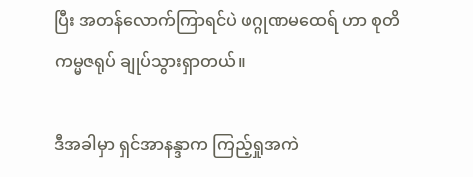ပြီး အတန်လောက်ကြာရင်ပဲ ဖဂ္ဂုဏမထေရ် ဟာ စုတိကမ္မဇရုပ် ချုပ်သွားရှာတယ်။

ဒီအခါမှာ ရှင်အာနန္ဒာက ကြည့်ရှုအကဲ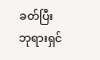ခတ်ပြီး ဘုရားရှင်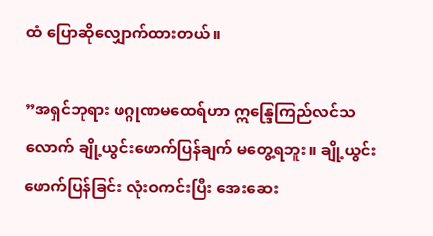ထံ ပြောဆိုလျှောက်ထားတယ်။

”အရှင်ဘုရား ဖဂ္ဂုဏမထေရ်ဟာ ဣန္ဒြေကြည်လင်သလောက် ချို့ယွင်းဖောက်ပြန်ချက် မတွေ့ရဘူး။ ချို့ယွင်း ဖောက်ပြန်ခြင်း လုံးဝကင်းပြီး အေးဆေး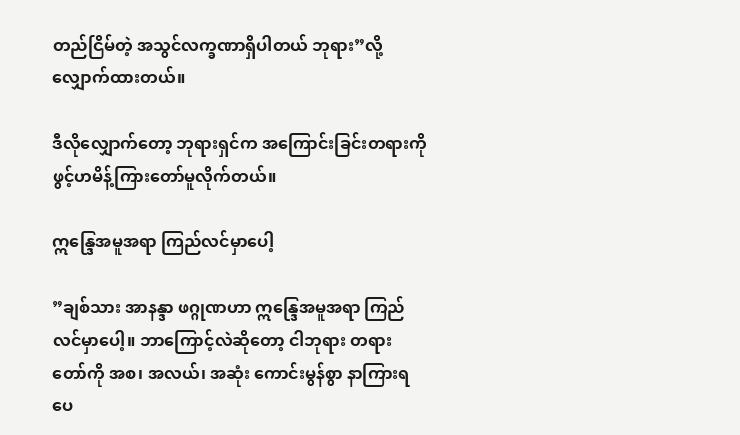တည်ငြိမ်တဲ့ အသွင်လက္ခဏာရှိပါတယ် ဘုရား”လို့ လျှောက်ထားတယ်။

ဒီလိုလျှောက်တော့ ဘုရားရှင်က အကြောင်းခြင်းတရားကို ဖွင့်ဟမိန့်ကြားတော်မူလိုက်တယ်။

ဣန္ဒြေအမူအရာ ကြည်လင်မှာပေါ့

”ချစ်သား အာနန္ဒာ ဖဂ္ဂုဏဟာ ဣန္ဒြေအမူအရာ ကြည်လင်မှာပေါ့။ ဘာကြောင့်လဲဆိုတော့ ငါဘုရား တရား တော်ကို အစ၊ အလယ်၊ အဆုံး ကောင်းမွန်စွာ နာကြားရပေ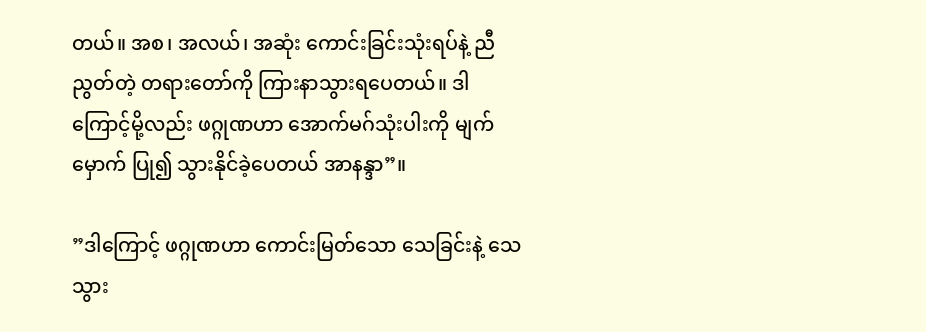တယ်။ အစ၊ အလယ်၊ အဆုံး ကောင်းခြင်းသုံးရပ်နဲ့ ညီညွတ်တဲ့ တရားတော်ကို ကြားနာသွားရပေတယ်။ ဒါကြောင့်မို့လည်း ဖဂ္ဂုဏဟာ အောက်မဂ်သုံးပါးကို မျက်မှောက် ပြု၍ သွားနိုင်ခဲ့ပေတယ် အာနန္ဒာ”။

”ဒါကြောင့် ဖဂ္ဂုဏဟာ ကောင်းမြတ်သော သေခြင်းနဲ့ သေသွား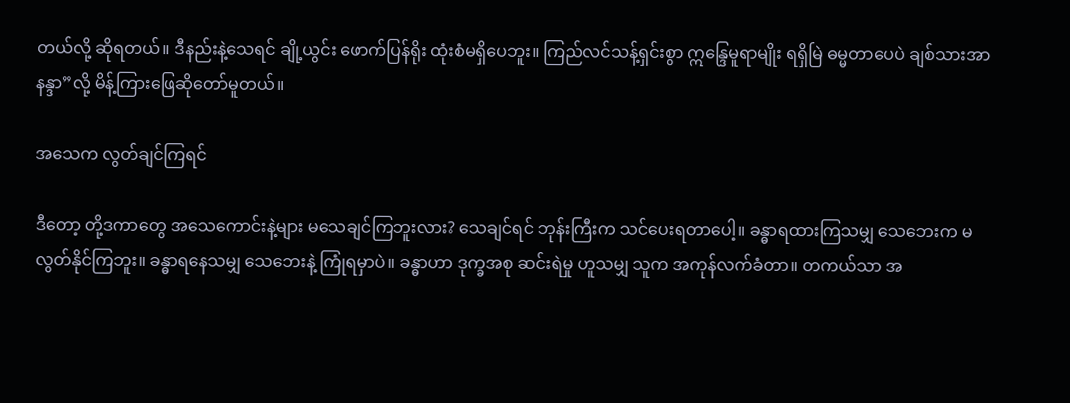တယ်လို့ ဆိုရတယ်။ ဒီနည်းနဲ့သေရင် ချို့ယွင်း ဖောက်ပြန်ရိုး ထုံးစံမရှိပေဘူး။ ကြည်လင်သန့်ရှင်းစွာ ဣန္ဒြေမူရာမျိုး ရရှိမြဲ ဓမ္မတာပေပဲ ချစ်သားအာနန္ဒာ”လို့ မိန့်ကြားဖြေဆိုတော်မူတယ်။

အသေက လွတ်ချင်ကြရင်

ဒီတော့ တို့ဒကာတွေ အသေကောင်းနဲ့များ မသေချင်ကြဘူးလား? သေချင်ရင် ဘုန်းကြီးက သင်ပေးရတာပေါ့။ ခန္ဓာရထားကြသမျှ သေဘေးက မလွတ်နိုင်ကြဘူး။ ခန္ဓာရနေသမျှ သေဘေးနဲ့ ကြုံရမှာပဲ။ ခန္ဓာဟာ ဒုက္ခအစု ဆင်းရဲမှု ဟူသမျှ သူက အကုန်လက်ခံတာ။ တကယ်သာ အ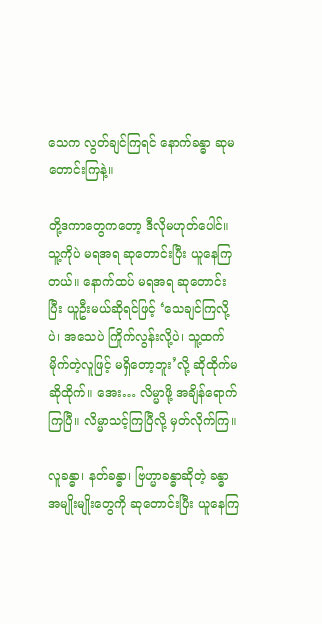သေက လွတ်ချင်ကြရင် နောက်ခန္ဓာ ဆုမတောင်းကြနဲ့။

တို့ဒကာတွေကတော့ ဒီလိုမဟုတ်ပေါင်။ သူ့ကိုပဲ မရအရ ဆုတောင်းပြီး ယူနေကြတယ်။ နောက်ထပ် မရအရ ဆုတောင်းပြီး ယူဦးမယ်ဆိုရင်ဖြင့် ‘သေချင်ကြလို့ပဲ၊ အသေပဲ ကြိုက်လွန်းလို့ပဲ၊ သူ့ထက်မိုက်တဲ့လူဖြင့် မရှိတော့ဘူး’လို့ ဆိုထိုက်မဆိုထိုက်။ အေး… လိမ္မာဖို့ အချိန်ရောက်ကြပြီ။ လိမ္မာသင့်ကြပြီလို့ မှတ်လိုက်ကြ။

လူခန္ဓာ၊ နတ်ခန္ဓာ၊ ဗြဟ္မာခန္ဓာဆိုတဲ့ ခန္ဓာအမျိုးမျိုးတွေကို ဆုတောင်းပြီး ယူနေကြ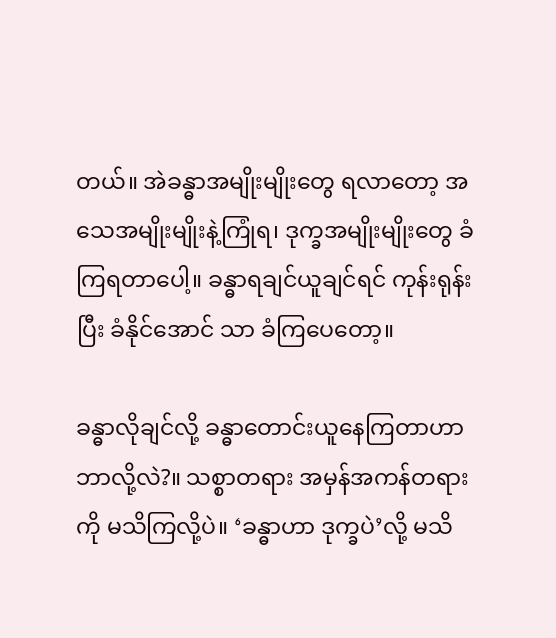တယ်။ အဲခန္ဓာအမျိုးမျိုးတွေ ရလာတော့ အသေအမျိုးမျိုးနဲ့ကြုံရ၊ ဒုက္ခအမျိုးမျိုးတွေ ခံကြရတာပေါ့။ ခန္ဓာရချင်ယူချင်ရင် ကုန်းရုန်းပြီး ခံနိုင်အောင် သာ ခံကြပေတော့။

ခန္ဓာလိုချင်လို့ ခန္ဓာတောင်းယူနေကြတာဟာ ဘာလို့လဲ?။ သစ္စာတရား အမှန်အကန်တရားကို မသိကြလို့ပဲ။ ‘ခန္ဓာဟာ ဒုက္ခပဲ’လို့ မသိ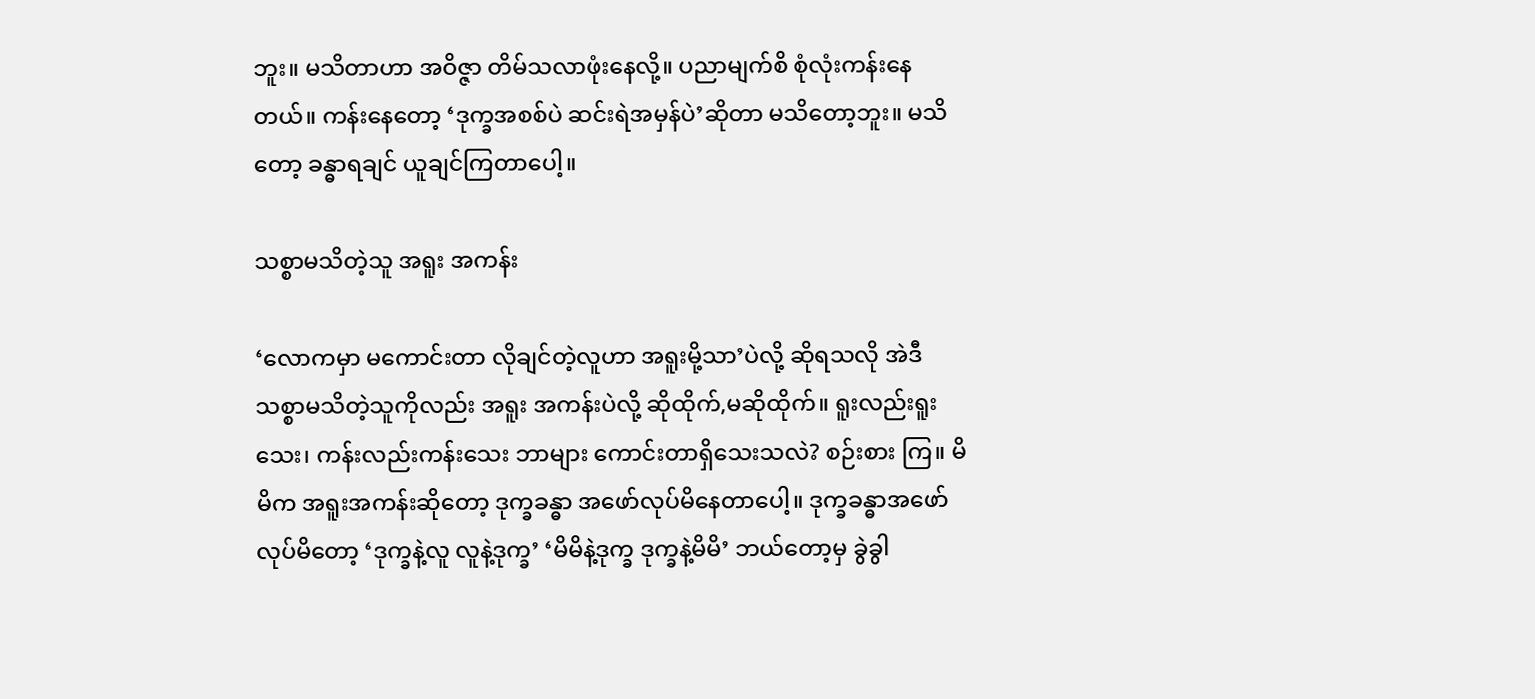ဘူး။ မသိတာဟာ အဝိဇ္ဇာ တိမ်သလာဖုံးနေလို့။ ပညာမျက်စိ စုံလုံးကန်းနေတယ်။ ကန်းနေတော့ ‘ဒုက္ခအစစ်ပဲ ဆင်းရဲအမှန်ပဲ’ဆိုတာ မသိတော့ဘူး။ မသိတော့ ခန္ဓာရချင် ယူချင်ကြတာပေါ့။

သစ္စာမသိတဲ့သူ အရူး အကန်း

‘လောကမှာ မကောင်းတာ လိုချင်တဲ့လူဟာ အရူးမို့သာ’ပဲလို့ ဆိုရသလို အဲဒီသစ္စာမသိတဲ့သူကိုလည်း အရူး အကန်းပဲလို့ ဆိုထိုက်,မဆိုထိုက်။ ရူးလည်းရူးသေး၊ ကန်းလည်းကန်းသေး ဘာများ ကောင်းတာရှိသေးသလဲ? စဉ်းစား ကြ။ မိမိက အရူးအကန်းဆိုတော့ ဒုက္ခခန္ဓာ အဖော်လုပ်မိနေတာပေါ့။ ဒုက္ခခန္ဓာအဖော်လုပ်မိတော့ ‘ဒုက္ခနဲ့လူ လူနဲ့ဒုက္ခ’ ‘မိမိနဲ့ဒုက္ခ ဒုက္ခနဲ့မိမိ’ ဘယ်တော့မှ ခွဲခွါ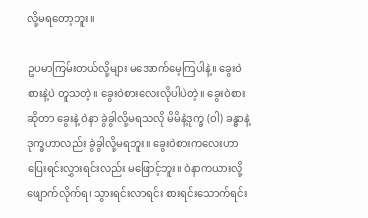လို့မရတော့ဘူး။

ဥပမာကြမ်းတယ်လို့များ မအောက်မေ့ကြပါနဲ့။ ခွေးဝဲစားနဲ့ပဲ တူသတဲ့။ ခွေးဝဲစားလေးလိုပါပဲတဲ့။ ခွေးဝဲစား ဆိုတာ ခွေးနဲ့ ဝဲနာ ခွဲခွါလို့မရသလို မိမိနဲ့ဒုက္ခ (ဝါ) ခန္ဓာနဲ့ ဒုက္ခဟာလည်း ခွဲခွါလို့မရဘူး။ ခွေးဝဲစားကလေးဟာ ပြေးရင်းလွှားရင်းလည်း မဖြောင့်ဘူး။ ဝဲနာကယားလို့ ဖျောက်လိုက်ရ၊ သွားရင်းလာရင်း စားရင်းသောက်ရင်း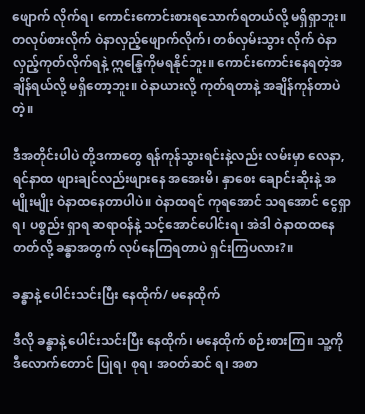ဖျောက် လိုက်ရ၊ ကောင်းကောင်းစားရသောက်ရတယ်လို့ မရှိရှာဘူး။ တလုပ်စားလိုက် ဝဲနာလှည့်ဖျောက်လိုက်၊ တစ်လှမ်းသွား လိုက် ဝဲနာလှည့်ကုတ်လိုက်ရနဲ့ ဣန္ဒြေကိုမရနိုင်ဘူး။ ကောင်းကောင်းနေရတဲ့အချိန်ရယ်လို့ မရှိတော့ဘူး။ ဝဲနာယားလို့ ကုတ်ရတာနဲ့ အချိန်ကုန်တာပဲတဲ့။

ဒီအတိုင်းပါပဲ တို့ဒကာတွေ ရန်ကုန်သွားရင်းနဲ့လည်း လမ်းမှာ လေနာ,ရင်နာထ ဖျားချင်လည်းဖျားနေ အအေးမိ၊ နှာစေး ချောင်းဆိုးနဲ့ အမျိုးမျိုး ဝဲနာထနေတာပါပဲ။ ဝဲနာထရင် ကုရအောင် သရအောင် ငွေရှာရ၊ ပစ္စည်း ရှာရ ဆရာဝန်နဲ့ သင့်အောင်ပေါင်းရ၊ အဲဒါ ဝဲနာထထနေတတ်လို့ ခန္ဓာအတွက် လုပ်နေကြရတာပဲ ရှင်းကြပလား?။

ခန္ဓာနဲ့ ပေါင်းသင်းပြီး နေထိုက်/ မနေထိုက်

ဒီလို ခန္ဓာနဲ့ ပေါင်းသင်းပြီး နေထိုက်၊ မနေထိုက် စဉ်းစားကြ။ သူ့ကို ဒီလောက်တောင် ပြုရ၊ စုရ၊ အဝတ်ဆင် ရ၊ အစာ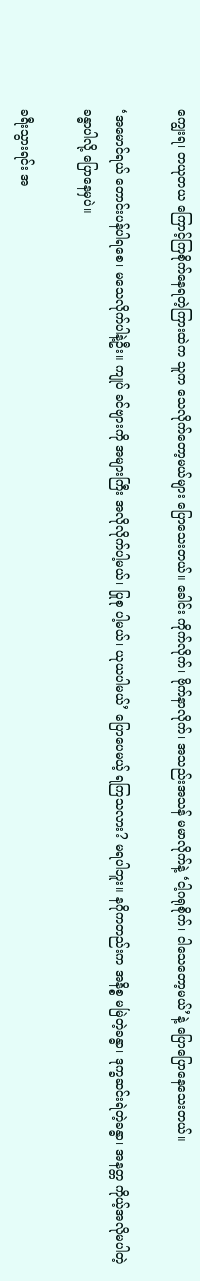ကျွေးရ၊ တယုတယ ကြောင့်ကြစိုက်နေရတဲ့ကြားထဲက သူက သေလိုက်တော့မယ်များ ပြောသေးတယ်။ ခေါင်း ကိုက်လိုက်၊ ဗိုက်နာလိုက်၊ အသည်းအသန် မမာလိုက်နဲ့ ‘ငါ့ဂရုစိုက်၊ ငါသေတော့မယ်’နဲ့ ပြောပြောနေသေးတယ်။

‘အမောင်ရယ် တောင်းပန်ပါရစေ၊ မသေလိုက်ပါနဲ့ဦး။ ကျုပ် ခင်ဗျားကို အများကြီး အလိုလိုက်ပါ့မယ်၊ ပြုစု ပါ့မယ်၊ ယုယပါမယ်’ ပြောပေမယ့် ရကြသလား? မရပါဘူး။ နဂိုကတည်းက အနိစ္စ မမြဲတဲ့ခန္ဓာ၊ ဒုက္ခဆင်းရဲတဲ့ခန္ဓာ၊ အနတ္တ ကိုယ့်အလိုမပါတဲ့ခန္ဓာပါလို့ ပြောနေမှပဲ။

ခရီးသွားရင်း အ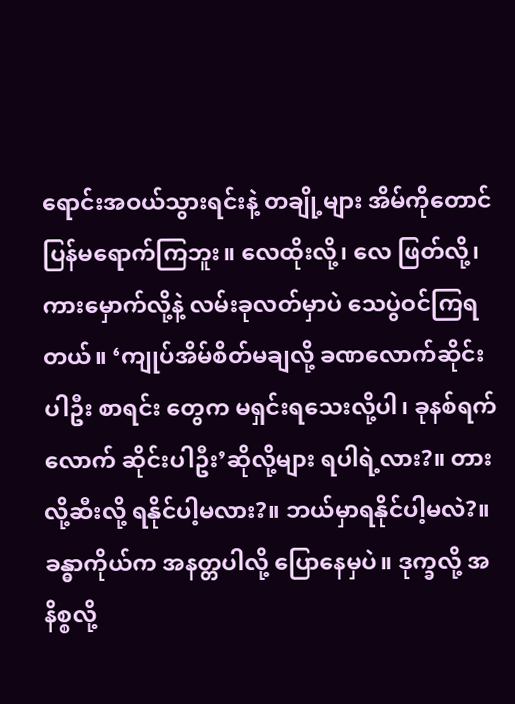ရောင်းအဝယ်သွားရင်းနဲ့ တချို့များ အိမ်ကိုတောင် ပြန်မရောက်ကြဘူး။ လေထိုးလို့၊ လေ ဖြတ်လို့၊ ကားမှောက်လို့နဲ့ လမ်းခုလတ်မှာပဲ သေပွဲဝင်ကြရတယ်။ ‘ကျုပ်အိမ်စိတ်မချလို့ ခဏလောက်ဆိုင်းပါဦး စာရင်း တွေက မရှင်းရသေးလို့ပါ၊ ခုနစ်ရက်လောက် ဆိုင်းပါဦး’ဆိုလို့များ ရပါရဲ့လား?။ တားလို့ဆီးလို့ ရနိုင်ပါ့မလား?။ ဘယ်မှာရနိုင်ပါ့မလဲ?။ ခန္ဓာကိုယ်က အနတ္တပါလို့ ပြောနေမှပဲ။ ဒုက္ခလို့ အနိစ္စလို့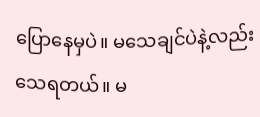ပြောနေမှပဲ။ မသေချင်ပဲနဲ့လည်း သေရတယ်။ မ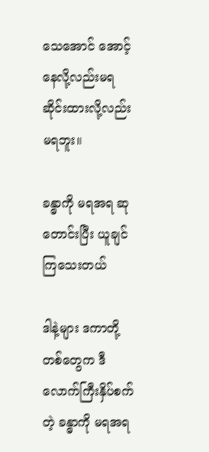သေအောင် အောင့်နေလို့လည်းမရ ဆိုင်းထားလို့လည်း မရဘူး။

ခန္ဓာကို မရအရ ဆုတောင်းပြီး ယူချင်ကြသေးတယ်

ဒါနဲ့များ ဒကာတို့တစ်တွေက ဒီလောက်ကြီးနှိပ်စက်တဲ့ ခန္ဓာကို မရအရ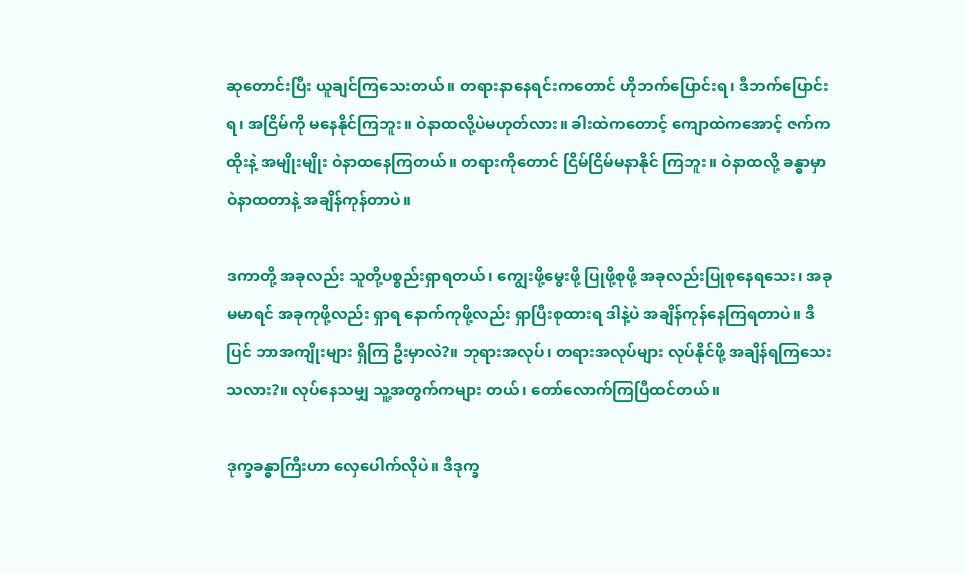ဆုတောင်းပြီး ယူချင်ကြသေးတယ်။ တရားနာနေရင်းကတောင် ဟိုဘက်ပြောင်းရ၊ ဒီဘက်ပြောင်းရ၊ အငြိမ်ကို မနေနိုင်ကြဘူး။ ဝဲနာထလို့ပဲမဟုတ်လား။ ခါးထဲကတောင့် ကျောထဲကအောင့် ဇက်ကထိုးနဲ့ အမျိုးမျိုး ဝဲနာထနေကြတယ်။ တရားကိုတောင် ငြိမ်ငြိမ်မနာနိုင် ကြဘူး။ ဝဲနာထလို့ ခန္ဓာမှာ ဝဲနာထတာနဲ့ အချိန်ကုန်တာပဲ။

ဒကာတို့ အခုလည်း သူတို့ပစ္စည်းရှာရတယ်၊ ကျွေးဖို့မွေးဖို့ ပြုဖို့စုဖို့ အခုလည်းပြုစုနေရသေး၊ အခုမမာရင် အခုကုဖို့လည်း ရှာရ နောက်ကုဖို့လည်း ရှာပြီးစုထားရ ဒါနဲ့ပဲ အချိန်ကုန်နေကြရတာပဲ။ ဒီပြင် ဘာအကျိုးများ ရှိကြ ဦးမှာလဲ?။ ဘုရားအလုပ်၊ တရားအလုပ်များ လုပ်နိုင်ဖို့ အချိန်ရကြသေးသလား?။ လုပ်နေသမျှ သူ့အတွက်ကများ တယ်၊ တော်လောက်ကြပြီထင်တယ်။

ဒုက္ခခန္ဓာကြီးဟာ လှေပေါက်လိုပဲ။ ဒီဒုက္ခ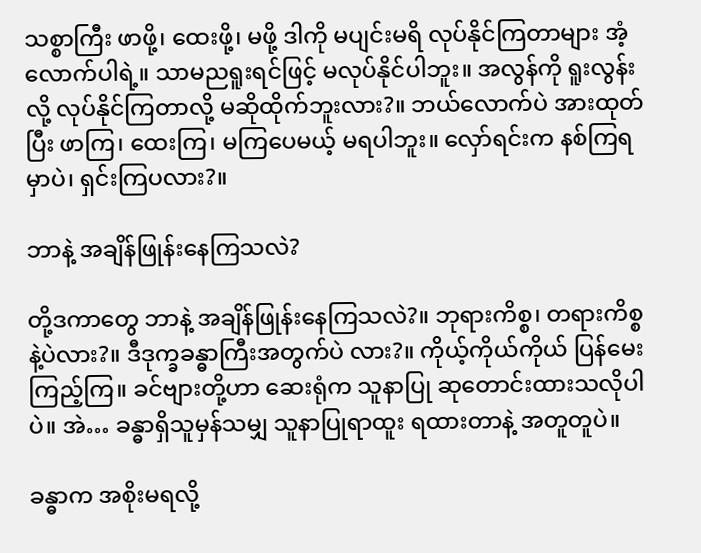သစ္စာကြီး ဖာဖို့၊ ထေးဖို့၊ မဖို့ ဒါကို မပျင်းမရိ လုပ်နိုင်ကြတာများ အံ့လောက်ပါရဲ့။ သာမညရူးရင်ဖြင့် မလုပ်နိုင်ပါဘူး။ အလွန်ကို ရူးလွန်းလို့ လုပ်နိုင်ကြတာလို့ မဆိုထိုက်ဘူးလား?။ ဘယ်လောက်ပဲ အားထုတ်ပြီး ဖာကြ၊ ထေးကြ၊ မကြပေမယ့် မရပါဘူး။ လှော်ရင်းက နစ်ကြရမှာပဲ၊ ရှင်းကြပလား?။

ဘာနဲ့ အချိန်ဖြုန်းနေကြသလဲ?

တို့ဒကာတွေ ဘာနဲ့ အချိန်ဖြုန်းနေကြသလဲ?။ ဘုရားကိစ္စ၊ တရားကိစ္စနဲ့ပဲလား?။ ဒီဒုက္ခခန္ဓာကြီးအတွက်ပဲ လား?။ ကိုယ့်ကိုယ်ကိုယ် ပြန်မေးကြည့်ကြ။ ခင်ဗျားတို့ဟာ ဆေးရုံက သူနာပြု ဆုတောင်းထားသလိုပါပဲ။ အဲ… ခန္ဓာရှိသူမှန်သမျှ သူနာပြုရာထူး ရထားတာနဲ့ အတူတူပဲ။

ခန္ဓာက အစိုးမရလို့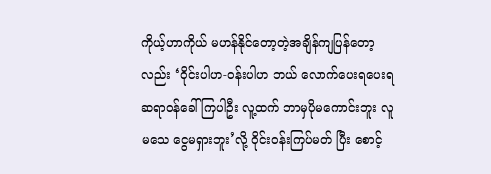ကိုယ့်ဟာကိုယ် မဟန်နိုင်တော့တဲ့အချိန်ကျပြန်တော့လည်း ‘ဝိုင်းပါဟ-ဝန်းပါဟ ဘယ် လောက်ပေးရပေးရ ဆရာဝန်ခေါ်ကြပါဦး လူ့ထက် ဘာမှပိုမကောင်းဘူး လူမသေ ငွေမရှားဘူး’လို့ ဝိုင်းဝန်းကြပ်မတ် ပြီး စောင့်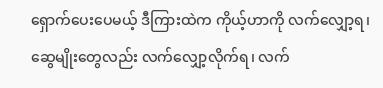ရှောက်ပေးပေမယ့် ဒီကြားထဲက ကိုယ့်ဟာကို လက်လျှော့ရ၊ ဆွေမျိုးတွေလည်း လက်လျှော့လိုက်ရ၊ လက်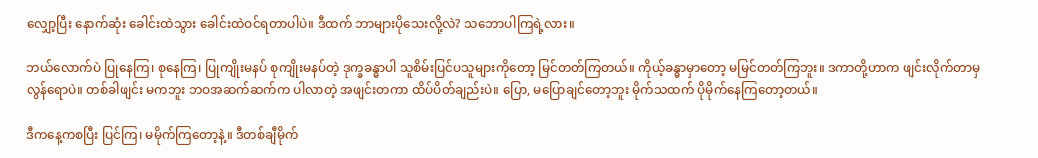လျှော့ပြီး နောက်ဆုံး ခေါင်းထဲသွား ခေါင်းထဲဝင်ရတာပါပဲ။ ဒီထက် ဘာများပိုသေးလို့လဲ? သဘောပါကြရဲ့လား။

ဘယ်လောက်ပဲ ပြုနေကြ၊ စုနေကြ၊ ပြုကျိုးမနပ် စုကျိုးမနပ်တဲ့ ဒုက္ခခန္ဓာပါ သူစိမ်းပြင်ပသူများကိုတော့ မြင်တတ်ကြတယ်။ ကိုယ့်ခန္ဓာမှာတော့ မမြင်တတ်ကြဘူး။ ဒကာတို့ဟာက ဖျင်းလိုက်တာမှ လွန်ရောပဲ။ တစ်ခါဖျင်း မကဘူး ဘဝအဆက်ဆက်က ပါလာတဲ့ အဖျင်းတကာ ထိပ်ပိတ်ချည်းပဲ။ ပြော, မပြောချင်တော့ဘူး မိုက်သထက် ပိုမိုက်နေကြတော့တယ်။

ဒီကနေ့ကစပြီး ပြင်ကြ၊ မမိုက်ကြတော့နဲ့။ ဒီတစ်ချီမိုက်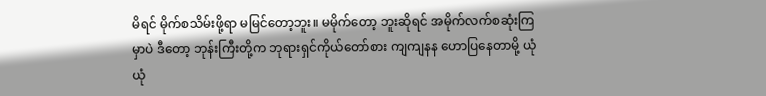မိရင် မိုက်စသိမ်းဖို့ရာ မမြင်တော့ဘူး။ မမိုက်တော့ ဘူးဆိုရင် အမိုက်လက်စဆုံးကြမှာပဲ ဒီတော့ ဘုန်းကြီးတို့က ဘုရားရှင်ကိုယ်တော်စား ကျကျနန ဟောပြနေတာမို့ ယုံယုံ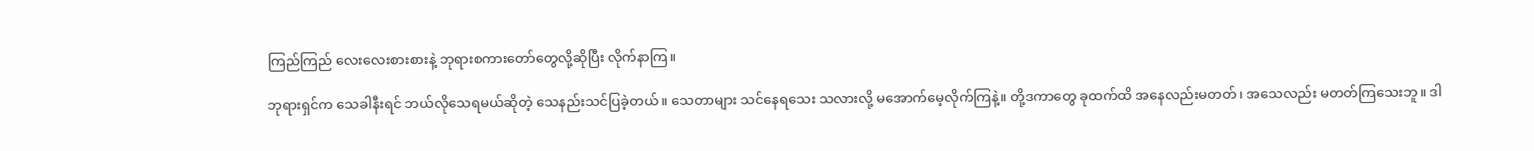ကြည်ကြည် လေးလေးစားစားနဲ့ ဘုရားစကားတော်တွေလို့ဆိုပြီး လိုက်နာကြ။

ဘုရားရှင်က သေခါနီးရင် ဘယ်လိုသေရမယ်ဆိုတဲ့ သေနည်းသင်ပြခဲ့တယ်။ သေတာများ သင်နေရသေး သလားလို့ မအောက်မေ့လိုက်ကြနဲ့။ တို့ဒကာတွေ ခုထက်ထိ အနေလည်းမတတ်၊ အသေလည်း မတတ်ကြသေးဘူ။ ဒါ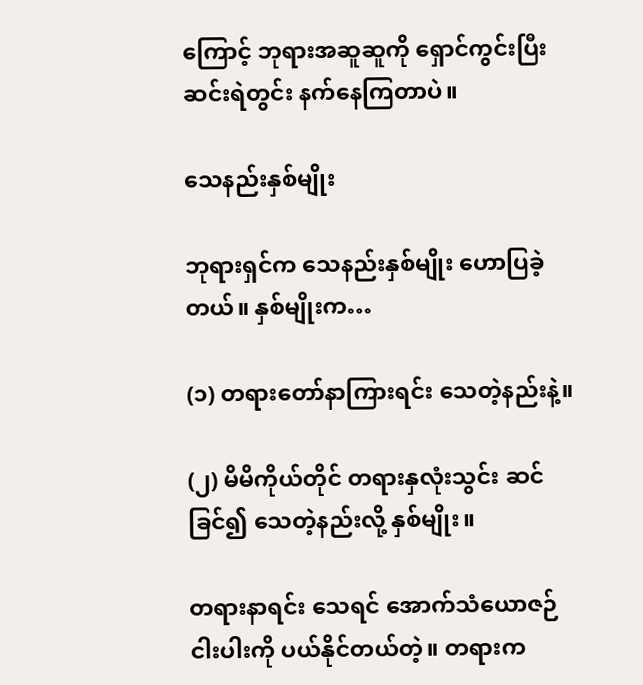ကြောင့် ဘုရားအဆူဆူကို ရှောင်ကွင်းပြီး ဆင်းရဲတွင်း နက်နေကြတာပဲ။

သေနည်းနှစ်မျိုး

ဘုရားရှင်က သေနည်းနှစ်မျိုး ဟောပြခဲ့တယ်။ နှစ်မျိုးက…

(၁) တရားတော်နာကြားရင်း သေတဲ့နည်းနဲ့။

(၂) မိမိကိုယ်တိုင် တရားနှလုံးသွင်း ဆင်ခြင်၍ သေတဲ့နည်းလို့ နှစ်မျိုး။

တရားနာရင်း သေရင် အောက်သံယောဇဉ်ငါးပါးကို ပယ်နိုင်တယ်တဲ့။ တရားက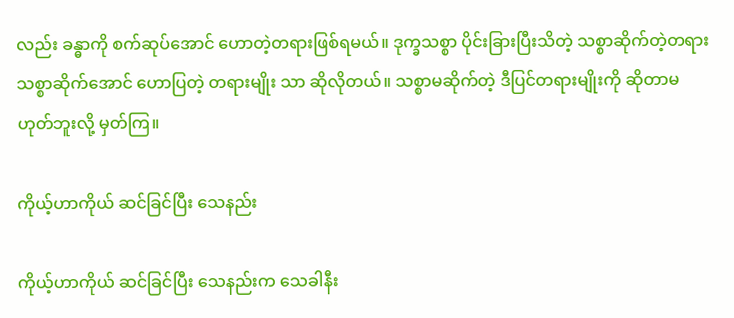လည်း ခန္ဓာကို စက်ဆုပ်အောင် ဟောတဲ့တရားဖြစ်ရမယ်။ ဒုက္ခသစ္စာ ပိုင်းခြားပြီးသိတဲ့ သစ္စာဆိုက်တဲ့တရား သစ္စာဆိုက်အောင် ဟောပြတဲ့ တရားမျိုး သာ ဆိုလိုတယ်။ သစ္စာမဆိုက်တဲ့ ဒီပြင်တရားမျိုးကို ဆိုတာမဟုတ်ဘူးလို့ မှတ်ကြ။

ကိုယ့်ဟာကိုယ် ဆင်ခြင်ပြီး သေနည်း

ကိုယ့်ဟာကိုယ် ဆင်ခြင်ပြီး သေနည်းက သေခါနီး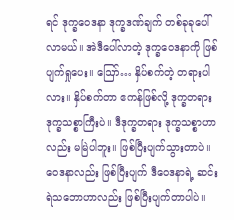ရင် ဒုက္ခဝေဒနာ ဒုက္ခဒဏ်ချက် တစ်ခုခုပေါ်လာမယ်။ အဲဒီပေါ်လာတဲ့ ဒုက္ခဝေဒနာကို ဖြစ်ပျက်ရှုပေး။ ဪ… နှိပ်စက်တဲ့ တရားပါလား။ နှိပ်စက်တာ ဧကန်ဖြစ်လို့ ဒုက္ခတရား ဒုက္ခသစ္စာကြီးပဲ။ ဒီဒုက္ခတရား ဒုက္ခသစ္စာဟာလည်း မမြဲပါဘူး။ ဖြစ်ပြီးပျက်သွားတာပဲ။ ဝေဒနာလည်း ဖြစ်ပြီးပျက် ဒီဝေဒနာရဲ့ ဆင်းရဲသဘောဟာလည်း ဖြစ်ပြီးပျက်တာပါပဲ။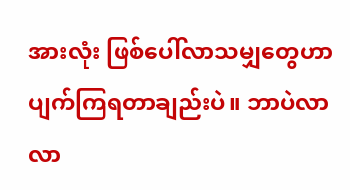အားလုံး ဖြစ်ပေါ်လာသမျှတွေဟာ ပျက်ကြရတာချည်းပဲ။ ဘာပဲလာလာ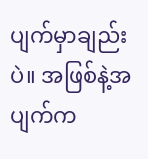ပျက်မှာချည်းပဲ။ အဖြစ်နဲ့အပျက်က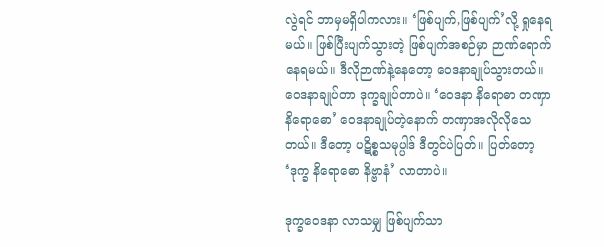လွဲရင် ဘာမှမရှိပါကလား။ ‘ဖြစ်ပျက်,ဖြစ်ပျက်’လို့ ရှုနေရမယ်။ ဖြစ်ပြီးပျက်သွားတဲ့ ဖြစ်ပျက်အစဉ်မှာ ဉာဏ်ရောက် နေရမယ်။ ဒီလိုဉာဏ်နဲ့နေတော့ ဝေဒနာချုပ်သွားတယ်။ ဝေဒနာချုပ်တာ ဒုက္ခချုပ်တာပဲ။ ‘ဝေဒနာ နိရောဓာ တဏှာ နိရောဓော’ ဝေဒနာချုပ်တဲ့နောက် တဏှာအလိုလိုသေတယ်။ ဒီတော့ ပဋိစ္စသမုပ္ပါဒ် ဒီတွင်ပဲပြတ်။ ပြတ်တော့ ‘ဒုက္ခ နိရောဓော နိဗ္ဗာနံ’ လာတာပဲ။

ဒုက္ခဝေဒနာ လာသမျှ ဖြစ်ပျက်သာ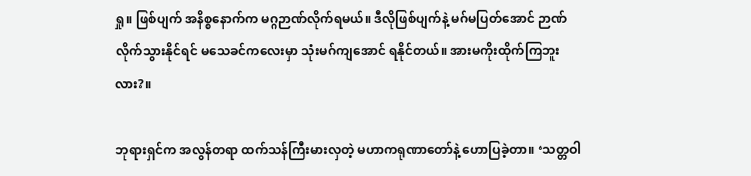ရှု။ ဖြစ်ပျက် အနိစ္စနောက်က မဂ္ဂဉာဏ်လိုက်ရမယ်။ ဒီလိုဖြစ်ပျက်နဲ့ မဂ်မပြတ်အောင် ဉာဏ်လိုက်သွားနိုင်ရင် မသေခင်ကလေးမှာ သုံးမဂ်ကျအောင် ရနိုင်တယ်။ အားမကိုးထိုက်ကြဘူး လား?။

ဘုရားရှင်က အလွန်တရာ ထက်သန်ကြီးမားလှတဲ့ မဟာကရုဏာတော်နဲ့ ဟောပြခဲ့တာ။ ‘သတ္တဝါ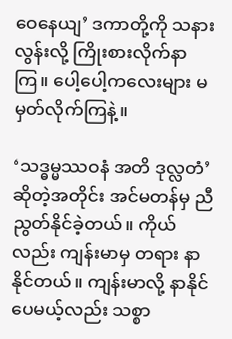ဝေနေယျ’ ဒကာတို့ကို သနားလွန်းလို့ ကြိုးစားလိုက်နာကြ။ ပေါ့ပေါ့ကလေးများ မမှတ်လိုက်ကြနဲ့။

‘သဒ္ဓမ္မဿဝနံ အတိ ဒုလ္လတံ’ဆိုတဲ့အတိုင်း အင်မတန်မှ ညီညွတ်နိုင်ခဲ့တယ်။ ကိုယ်လည်း ကျန်းမာမှ တရား နာနိုင်တယ်။ ကျန်းမာလို့ နာနိုင်ပေမယ့်လည်း သစ္စာ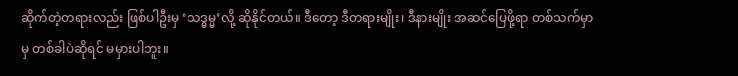ဆိုက်တဲ့တရားလည်း ဖြစ်ပါဦးမှ ‘သဒ္ဓမ္မ’လို့ ဆိုနိုင်တယ်။ ဒီတော့ ဒီတရားမျိုး၊ ဒီနားမျိုး အဆင်ပြေဖို့ရာ တစ်သက်မှာမှ တစ်ခါပဲဆိုရင် မမှားပါဘူး။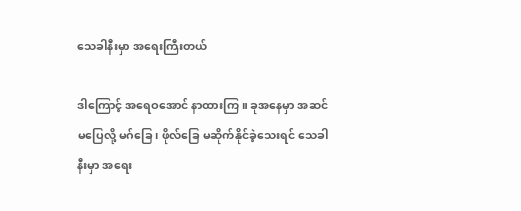သေခါနီးမှာ အရေးကြီးတယ်

ဒါကြောင့် အရေဝအောင် နာထားကြ။ ခုအနေမှာ အဆင်မပြေလို့ မဂ်ခြေ၊ ဖိုလ်ခြေ မဆိုက်နိုင်ခဲ့သေးရင် သေခါနီးမှာ အရေး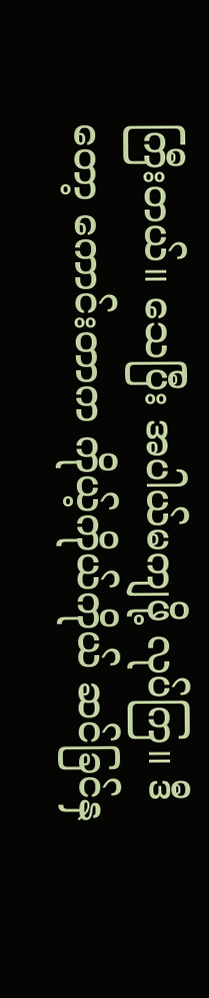ကြီးတယ်။ သေပြီး အပါယ်မကျဖို့ လုပ်ကြ။ ဒီတော့ ကောင်းတာက ကိုယ့်ကိုယ်ကိုယ် ဆင်ခြင်နှ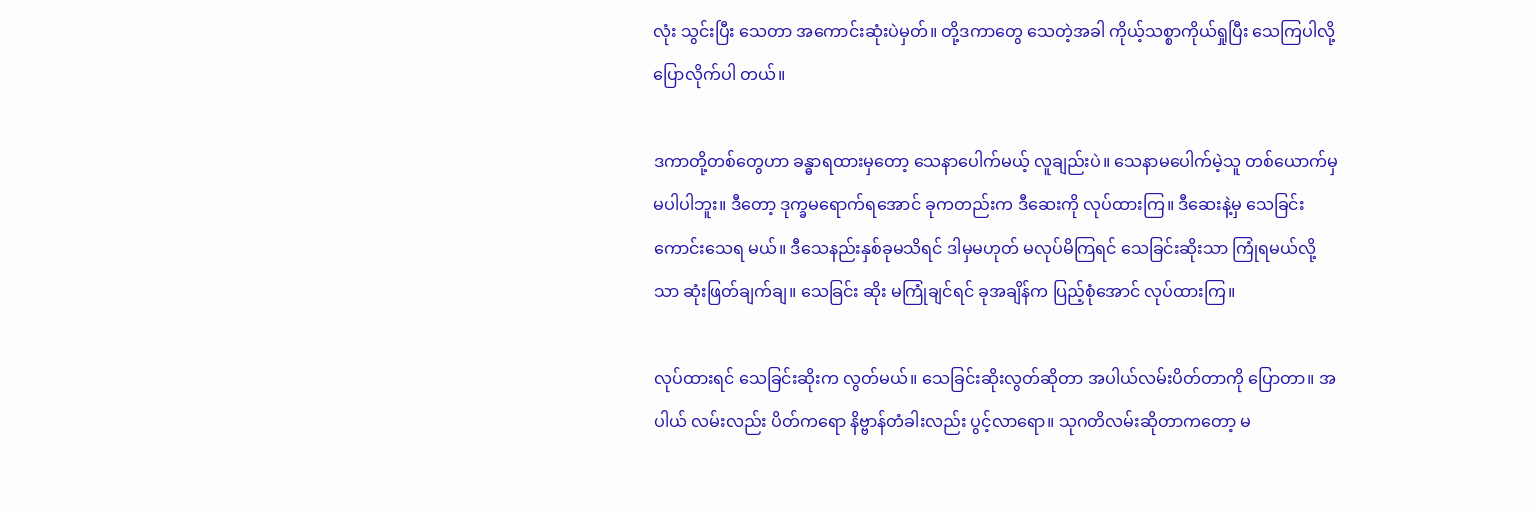လုံး သွင်းပြီး သေတာ အကောင်းဆုံးပဲမှတ်။ တို့ဒကာတွေ သေတဲ့အခါ ကိုယ့်သစ္စာကိုယ်ရှုပြီး သေကြပါလို့ ပြောလိုက်ပါ တယ်။

ဒကာတို့တစ်တွေဟာ ခန္ဓာရထားမှတော့ သေနာပေါက်မယ့် လူချည်းပဲ။ သေနာမပေါက်မဲ့သူ တစ်ယောက်မှ မပါပါဘူး။ ဒီတော့ ဒုက္ခမရောက်ရအောင် ခုကတည်းက ဒီဆေးကို လုပ်ထားကြ။ ဒီဆေးနဲ့မှ သေခြင်းကောင်းသေရ မယ်။ ဒီသေနည်းနှစ်ခုမသိရင် ဒါမှမဟုတ် မလုပ်မိကြရင် သေခြင်းဆိုးသာ ကြုံရမယ်လို့သာ ဆုံးဖြတ်ချက်ချ။ သေခြင်း ဆိုး မကြုံချင်ရင် ခုအချိန်က ပြည့်စုံအောင် လုပ်ထားကြ။

လုပ်ထားရင် သေခြင်းဆိုးက လွတ်မယ်။ သေခြင်းဆိုးလွတ်ဆိုတာ အပါယ်လမ်းပိတ်တာကို ပြောတာ။ အပါယ် လမ်းလည်း ပိတ်ကရော နိဗ္ဗာန်တံခါးလည်း ပွင့်လာရော။ သုဂတိလမ်းဆိုတာကတော့ မ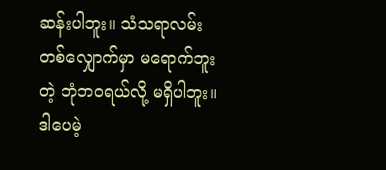ဆန်းပါဘူး။ သံသရာလမ်း တစ်လျှောက်မှာ မရောက်ဘူးတဲ့ ဘုံဘဝရယ်လို့ မရှိပါဘူး။ ဒါပေမဲ့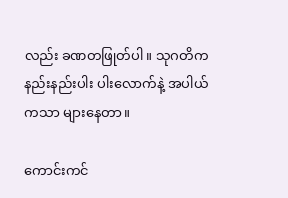လည်း ခဏတဖြုတ်ပါ။ သုဂတိက နည်းနည်းပါး ပါးလောက်နဲ့ အပါယ်ကသာ များနေတာ။

ကောင်းကင်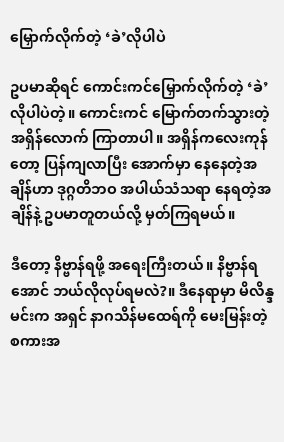မြှောက်လိုက်တဲ့ ‘ခဲ’လိုပါပဲ

ဥပမာဆိုရင် ကောင်းကင်မြှောက်လိုက်တဲ့ ‘ခဲ’လိုပါပဲတဲ့။ ကောင်းကင် မြောက်တက်သွားတဲ့ အရှိန်လောက် ကြာတာပါ။ အရှိန်ကလေးကုန်တော့ ပြန်ကျလာပြီး အောက်မှာ နေနေတဲ့အချိန်ဟာ ဒုဂ္ဂတိဘဝ အပါယ်သံသရာ နေရတဲ့အချိန်နဲ့ ဥပမာတူတယ်လို့ မှတ်ကြရမယ်။

ဒီတော့ နိဗ္ဗာန်ရဖို့ အရေးကြီးတယ်။ နိဗ္ဗာန်ရအောင် ဘယ်လိုလုပ်ရမလဲ?။ ဒီနေရာမှာ မိလိန္ဒမင်းက အရှင် နာဂသိန်မထေရ်ကို မေးမြန်းတဲ့စကားအ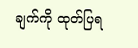ချက်ကို ထုတ်ပြရ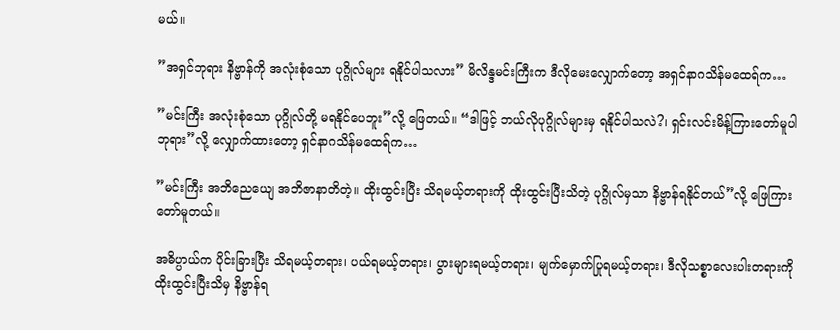မယ်။

”အရှင်ဘုရား နိဗ္ဗာန်ကို အလုံးစုံသော ပုဂ္ဂိုလ်များ ရနိုင်ပါသလား” မိလိန္ဒမင်းကြီးက ဒီလိုမေးလျှောက်တော့ အရှင်နာဂသိန်မထေရ်က…

”မင်းကြီး အလုံးစုံသော ပုဂ္ဂိုလ်တို့ မရနိုင်ပေဘူး”လို့ ဖြေတယ်။ “ဒါဖြင့် ဘယ်လိုပုဂ္ဂိုလ်များမှ ရနိုင်ပါသလဲ?၊ ရှင်းလင်းမိန့်ကြားတော်မူပါဘုရား”လို့ လျှောက်ထားတော့ ရှင်နာဂသိန်မထေရ်က…

”မင်းကြီး အဘိညေယျေ အဘိဇာနာတိတဲ့။ ထိုးထွင်းပြီး သိရမယ့်တရားကို ထိုးထွင်းပြီးသိတဲ့ ပုဂ္ဂိုလ်မှသာ နိဗ္ဗာန်ရနိုင်တယ်”လို့ ဖြေကြားတော်မူတယ်။

အဓိပ္ပာယ်က ပိုင်းခြားပြီး သိရမယ့်တရား၊ ပယ်ရမယ့်တရား၊ ပွားများရမယ့်တရား၊ မျက်မှောက်ပြုရမယ့်တရား၊ ဒီလိုသစ္စာလေးပါးတရားကို ထိုးထွင်းပြီးသိမှ နိဗ္ဗာန်ရ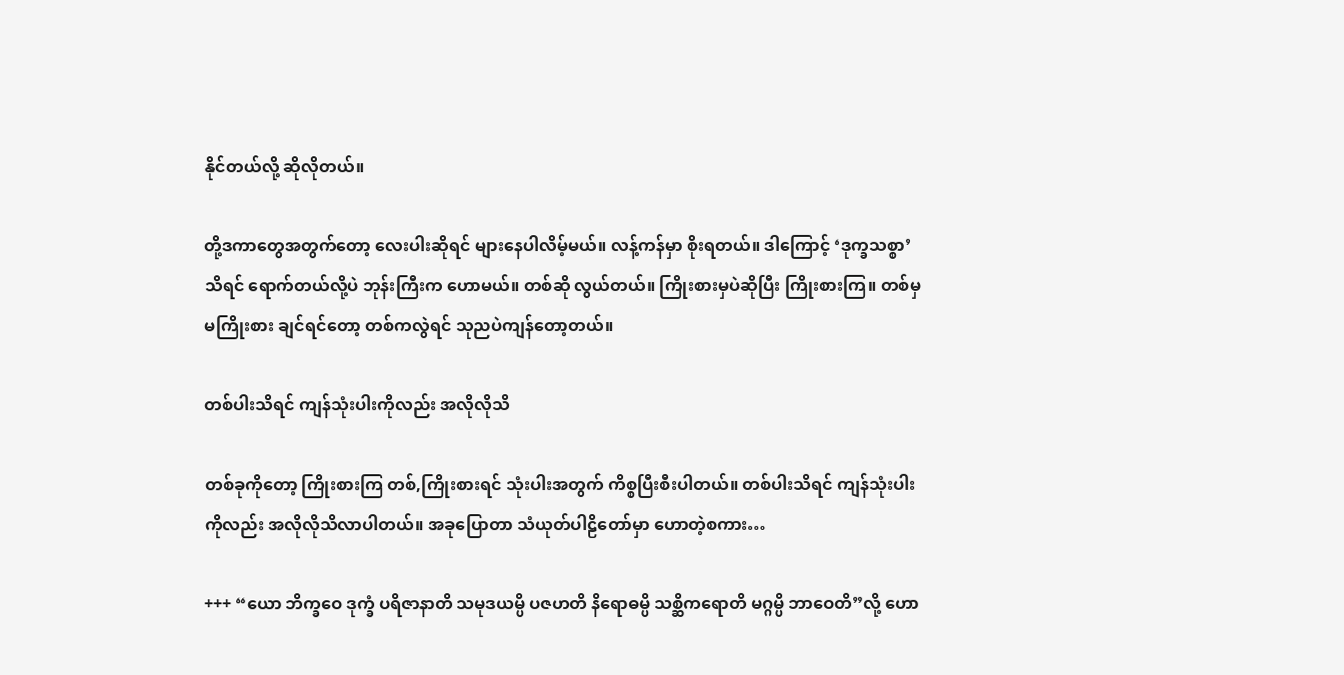နိုင်တယ်လို့ ဆိုလိုတယ်။

တို့ဒကာတွေအတွက်တော့ လေးပါးဆိုရင် များနေပါလိမ့်မယ်။ လန့်ကန်မှာ စိုးရတယ်။ ဒါကြောင့် ‘ဒုက္ခသစ္စာ’ သိရင် ရောက်တယ်လို့ပဲ ဘုန်းကြီးက ဟောမယ်။ တစ်ဆို လွယ်တယ်။ ကြိုးစားမှပဲဆိုပြီး ကြိုးစားကြ။ တစ်မှ မကြိုးစား ချင်ရင်တော့ တစ်ကလွဲရင် သုညပဲကျန်တော့တယ်။

တစ်ပါးသိရင် ကျန်သုံးပါးကိုလည်း အလိုလိုသိ

တစ်ခုကိုတော့ ကြိုးစားကြ တစ်,ကြိုးစားရင် သုံးပါးအတွက် ကိစ္စပြီးစီးပါတယ်။ တစ်ပါးသိရင် ကျန်သုံးပါးကိုလည်း အလိုလိုသိလာပါတယ်။ အခုပြောတာ သံယုတ်ပါဠိတော်မှာ ဟောတဲ့စကား…

+++ “ယော ဘိက္ခဝေ ဒုက္ခံ ပရိဇာနာတိ သမုဒယမ္ပိ ပဇဟတိ နိရောဓမ္ပိ သစ္ဆိကရောတိ မဂ္ဂမ္ပိ ဘာဝေတိ”လို့ ဟော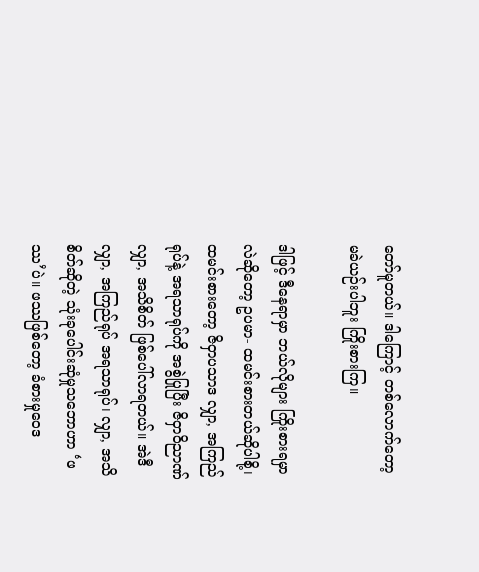တော်မူတယ်။ ဒါကြောင့် တစ်လောက်တော့ မခဲယဉ်းပါဘူး ကြိုးစားကြ။

ဒါဖြင့် ဒီနေရာမှာ ဘယ်လိုများ ကြိုးစားရမှာလဲဆိုတော့ ဥပမာ- ထမင်းစားတယ်ဆိုပါစို့၊ ထမင်းစားတော့ ဇိဝှာပသာဒ လျှာ, အကြည်ရုပ်နဲ့ အရသာရုပ်ကို အစွဲပြုပြီး ဇိဝှာဝိညာဏ် လျှာ, အသိစိတ် ဖြစ်ပေါ်လာရတယ်။ အဲဒီလျှာ, အကြည်ရုပ် အရသာရုပ်၊ လျှာ, အသိစိတ်ဆိုတဲ့ သုံးခုပေါင်းဆုံမှုသဘောဟာ ‘ဖဿ’ပဲ။ ဖဿဖြစ်တော့ ခံစားမှုဝေဒ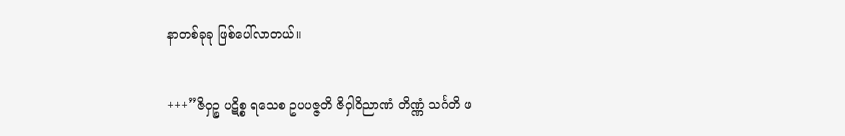နာတစ်ခုခု ဖြစ်ပေါ်လာတယ်။

+++”ဇိဝှဉ္စ ပဋိစ္စ ရသေစ ဥပပဇ္ဇတိ ဇိဝှါဝိညာဏံ တိဏ္ဏံ သင်္ဂတိ ဖ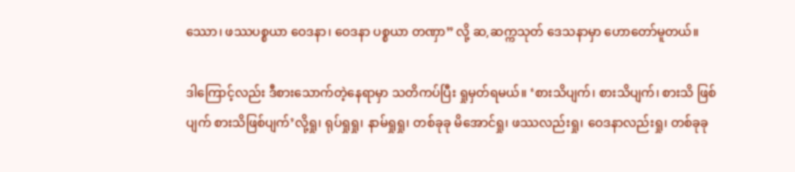ဿော၊ ဖဿပစ္စယာ ဝေဒနာ၊ ဝေဒနာ ပစ္စယာ တဏှာ” လို့ ဆ,ဆက္ကသုတ် ဒေသနာမှာ ဟောတော်မူတယ်။

ဒါကြောင့်လည်း ဒီစားသောက်တဲ့နေရာမှာ သတိကပ်ပြီး ရှုမှတ်ရမယ်။ ‘စားသိပျက်၊ စားသိပျက်၊ စားသိ ဖြစ်ပျက် စားသိဖြစ်ပျက်’လို့ရှု၊ ရုပ်ရှုရှု၊ နာမ်ရှုရှု၊ တစ်ခုခု မိအောင်ရှု၊ ဖဿလည်းရှု၊ ဝေဒနာလည်းရှု၊ တစ်ခုခု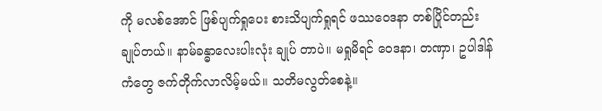ကို မလစ်အောင် ဖြစ်ပျက်ရှုပေး စားသိပျက်ရှုရင် ဖဿဝေဒနာ တစ်ပြိုင်တည်းချုပ်တယ်။ နာမ်ခန္ဓာလေးပါးလုံး ချုပ် တာပဲ။ မရှုမိရင် ဝေဒနာ၊ တဏှာ၊ ဥပါဒါန်ကံတွေ ဇက်တိုက်လာလိမ့်မယ်။ သတိမလွတ်စေနဲ့။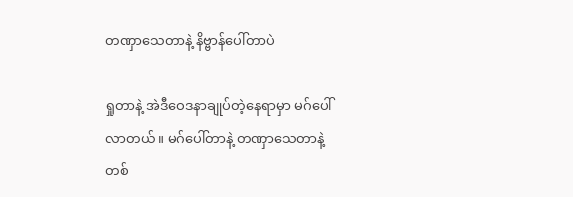တဏှာသေတာနဲ့ နိဗ္ဗာန်ပေါ်တာပဲ

ရှုတာနဲ့ အဲဒီဝေဒနာချုပ်တဲ့နေရာမှာ မဂ်ပေါ်လာတယ်။ မဂ်ပေါ်တာနဲ့ တဏှာသေတာနဲ့ တစ်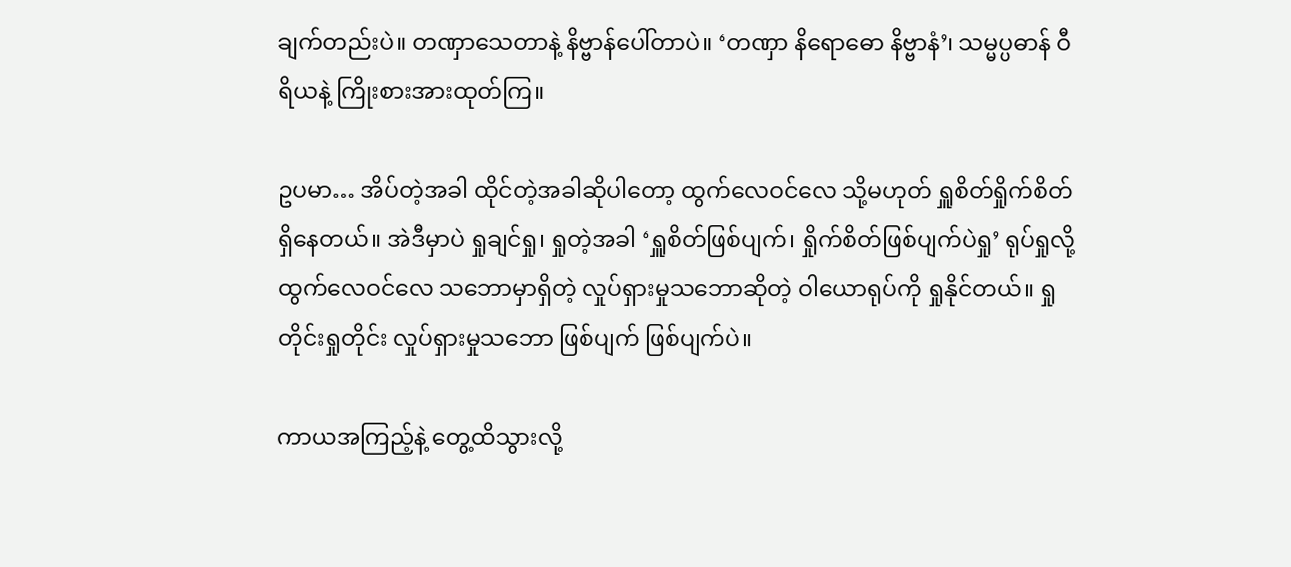ချက်တည်းပဲ။ တဏှာသေတာနဲ့ နိဗ္ဗာန်ပေါ်တာပဲ။ ‘တဏှာ နိရောဓော နိဗ္ဗာနံ’၊ သမ္မပ္ပဓာန် ဝီရိယနဲ့ ကြိုးစားအားထုတ်ကြ။

ဥပမာ… အိပ်တဲ့အခါ ထိုင်တဲ့အခါဆိုပါတော့ ထွက်လေဝင်လေ သို့မဟုတ် ရှူစိတ်ရှိုက်စိတ် ရှိနေတယ်။ အဲဒီမှာပဲ ရှုချင်ရှု၊ ရှုတဲ့အခါ ‘ရှူစိတ်ဖြစ်ပျက်၊ ရှိုက်စိတ်ဖြစ်ပျက်ပဲရှု’ ရုပ်ရှုလို့ ထွက်လေဝင်လေ သဘောမှာရှိတဲ့ လှုပ်ရှားမှုသဘောဆိုတဲ့ ဝါယောရုပ်ကို ရှုနိုင်တယ်။ ရှုတိုင်းရှုတိုင်း လှုပ်ရှားမှုသဘော ဖြစ်ပျက် ဖြစ်ပျက်ပဲ။

ကာယအကြည့်နဲ့ တွေ့ထိသွားလို့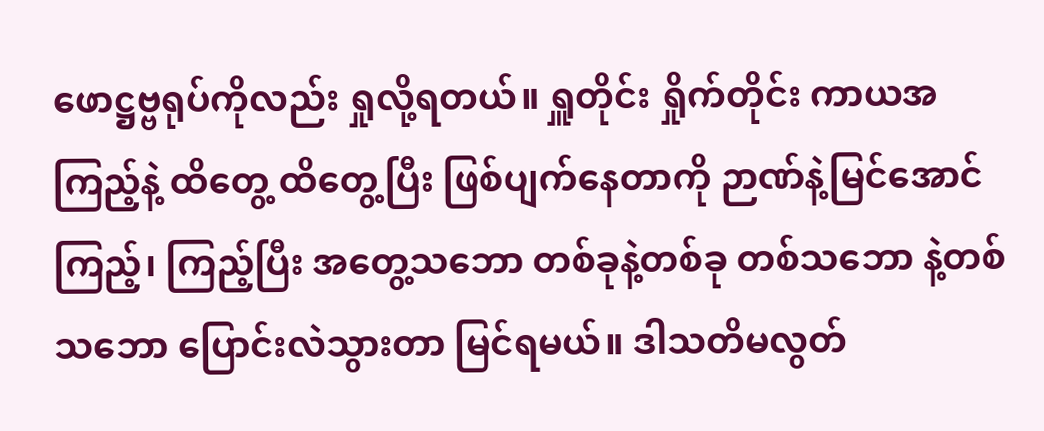ဖောဋ္ဌဗ္ဗရုပ်ကိုလည်း ရှုလို့ရတယ်။ ရှူတိုင်း ရှိုက်တိုင်း ကာယအကြည့်နဲ့ ထိတွေ့ ထိတွေ့ပြီး ဖြစ်ပျက်နေတာကို ဉာဏ်နဲ့မြင်အောင်ကြည့်၊ ကြည့်ပြီး အတွေ့သဘော တစ်ခုနဲ့တစ်ခု တစ်သဘော နဲ့တစ်သဘော ပြောင်းလဲသွားတာ မြင်ရမယ်။ ဒါသတိမလွတ်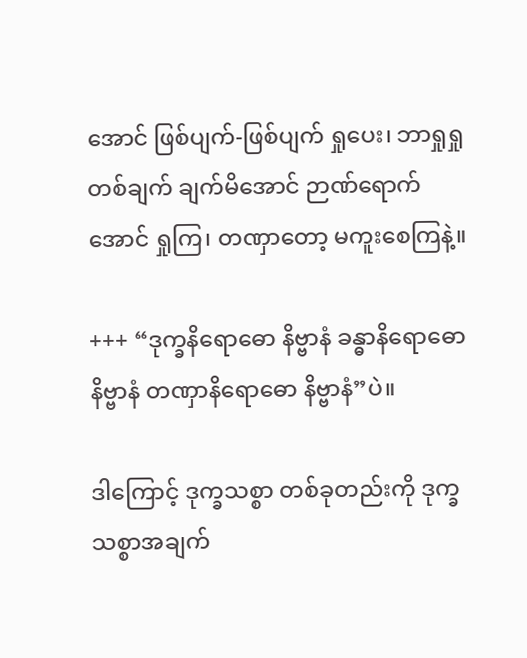အောင် ဖြစ်ပျက်-ဖြစ်ပျက် ရှုပေး၊ ဘာရှုရှု တစ်ချက် ချက်မိအောင် ဉာဏ်ရောက်အောင် ရှုကြ၊ တဏှာတော့ မကူးစေကြနဲ့။

+++ “ဒုက္ခနိရောဓော နိဗ္ဗာနံ ခန္ဓာနိရောဓော နိဗ္ဗာနံ တဏှာနိရောဓော နိဗ္ဗာနံ”ပဲ။

ဒါကြောင့် ဒုက္ခသစ္စာ တစ်ခုတည်းကို ဒုက္ခသစ္စာအချက်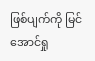ဖြစ်ပျက်ကို မြင်အောင်ရှု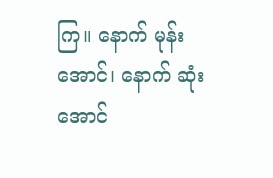ကြ။ နောက် မုန်းအောင်၊ နောက် ဆုံးအောင်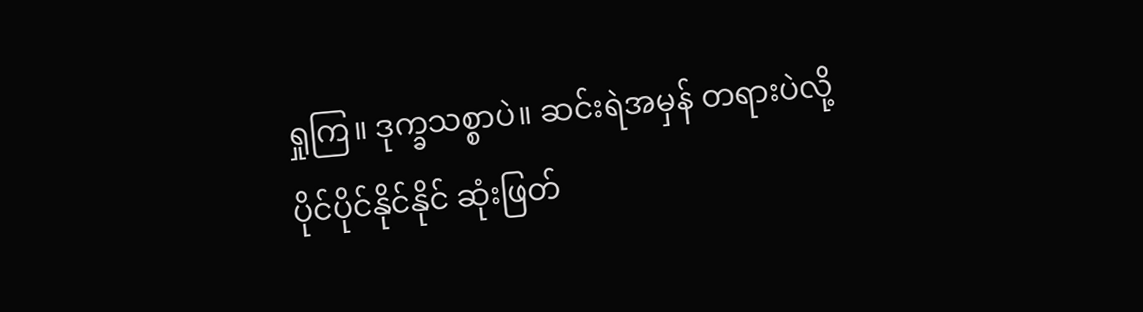ရှုကြ။ ဒုက္ခသစ္စာပဲ။ ဆင်းရဲအမှန် တရားပဲလို့ ပိုင်ပိုင်နိုင်နိုင် ဆုံးဖြတ်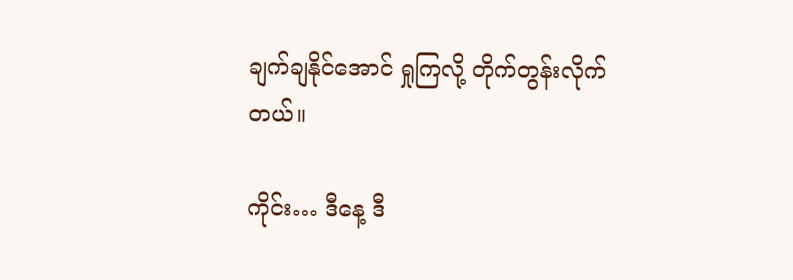ချက်ချနိုင်အောင် ရှုကြလို့ တိုက်တွန်းလိုက်တယ်။

ကိုင်း… ဒီနေ့ ဒီ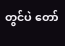တွင်ပဲ တော်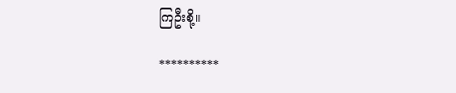ကြဦးစို့။

**********